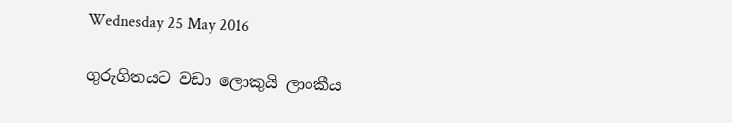Wednesday 25 May 2016

ගුරුගිතයට වඩා ලොකුයි ලාංකීය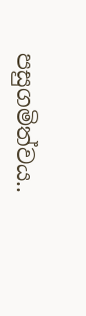පසුගමිත්වය..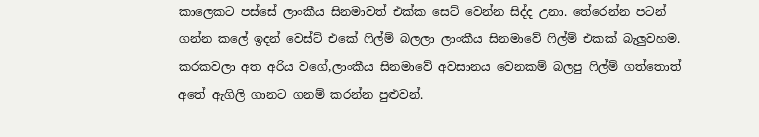කාලෙකට පස්සේ ලාංකීය සිනමාවත් එක්ක සෙට් වෙන්න සිද්ද උනා. තේරෙන්න පටන් ගන්න කලේ ඉදන් වෙස්ට් එකේ ෆිල්ම් බලලා ලාංකීය සිනමාවේ ෆිල්ම් එකක් බැලුවහම. කරකවලා අත අරිය වගේ,ලාංකීය සිනමාවේ අවසානය වෙනකම් බලපු ෆිල්ම් ගත්තොත් අතේ ඇගිලි ගානට ගනම් කරන්න පුළුවන්.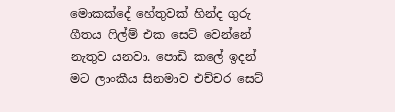මොකක්දේ හේතුවක් හින්ද ගුරු ගීතය ෆිල්ම් එක සෙට් වෙන්නේ නැතුව යනවා. පොඩි කලේ ඉදන් මට ලාංකීය සිනමාව එච්චර සෙට්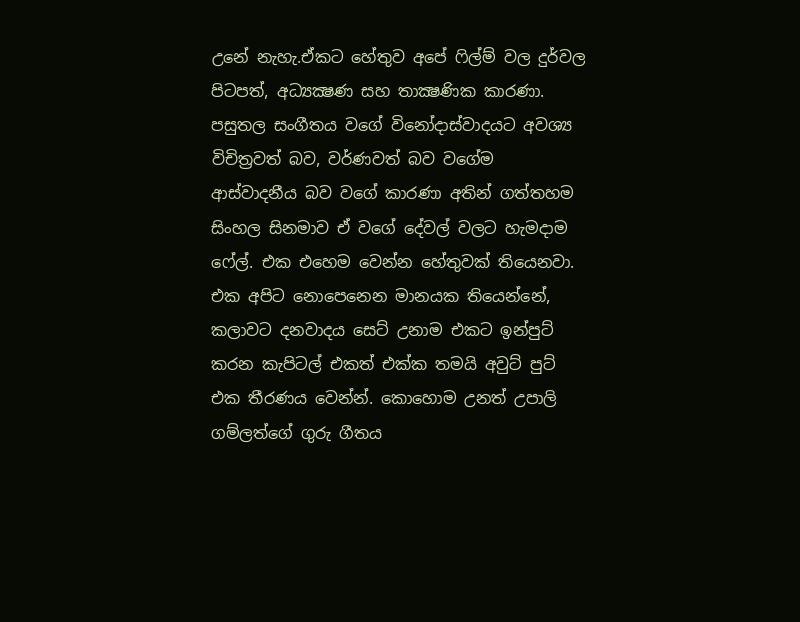උනේ නැහැ.ඒකට හේතුව අපේ ෆිල්ම් වල දුර්වල පිටපත්, අධ්‍යක්‍ෂණ සහ තාක්‍ෂණික කාරණා. පසුතල සංගීතය වගේ විනෝදාස්වාදයට අවශ්‍ය විචිත්‍රවත් බව, වර්ණවත් බව වගේම ආස්වාදනීය බව වගේ කාරණා අතින් ගත්තහම සිංහල සිනමාව ඒ වගේ දේවල් වලට හැමදාම ෆේල්. එක එහෙම වෙන්න හේතුවක් තියෙනවා. එක අපිට නොපෙනෙන මානයක තියෙන්නේ, කලාවට දනවාදය සෙට් උනාම එකට ඉන්පුට් කරන කැපිටල් එකත් එක්ක තමයි අවුට් පුට් එක තීරණය වෙන්න්. කොහොම උනත් උපාලි ගම්ලත්ගේ ගුරු ගීතය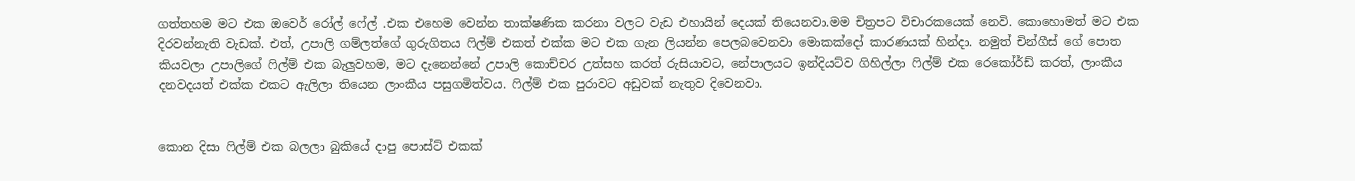ගත්තහම මට එක ඔවෙර් රෝල් ෆේල් .එක එහෙම වෙන්න තාක්ෂණික කරනා වලට වැඩ එහායින් දෙයක් තියෙනවා.මම චිත්‍රපට විචාරකයෙක් නෙවි. කොහොමත් මට එක දිරවන්නැති වැඩක්. එත්, උපාලි ගම්ලත්ගේ ගුරුගිතය ෆිල්ම් එකත් එක්ක මට එක ගැන ලියන්න පෙලබවෙනවා මොකක්දෝ කාරණයක් හින්දා. නමුත් චින්ගීස් ගේ පොත කියවලා උපාලිගේ ෆිල්ම් එක බැලුවහම, මට දැනෙන්නේ උපාලි කොච්චර උත්සහ කරත් රුසියාවට, නේපාලයට ඉන්දියට්ව ගිහිල්ලා ෆිල්ම් එක රෙකෝර්ඩ් කරත්, ලාංකීය දනවදයත් එක්ක එකට ඇලිලා තියෙන ලාංකීය පසුගමිත්වය. ෆිල්ම් එක පුරාවට අඩුවක් නැතුව දිවෙනවා.


කොන දිසා ෆිල්ම් එක බලලා බුකියේ දාපු පොස්ට් එකක්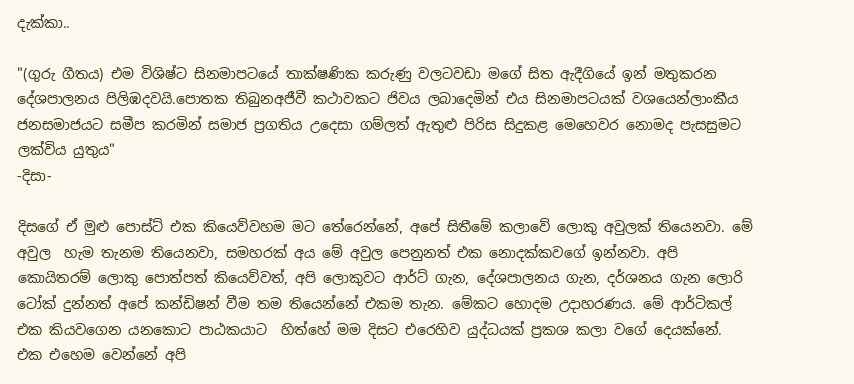දැක්කා..

"(ගුරු ගීතය) එම විශිෂ්ට සිනමාපටයේ තාක්ෂණික කරුණු වලටවඩා මගේ සිත ඇදීගියේ ඉන් මතුකරන දේශපාලනය පිලිඹදවයි.පොතක තිබුනඅජීවී කථාවකට ජිවය ලබාදෙමින් එය සිනමාපටයක් වශයෙන්ලාංකීය ජනසමාජයට සමීප කරමින් සමාජ ප්‍රගතිය උදෙසා ගම්ලත් ඇතුළු පිරිස සිදුකළ මෙහෙවර නොමද පැසසුමට ලක්විය යුතුය"
-දිසා-

දිසගේ ඒ මුළු පොස්ට් එක කියෙව්වහම මට තේරෙන්නේ, අපේ සිතීමේ කලාවේ ලොකු අවුලක් තියෙනවා. මේ අවුල  හැම තැනම තියෙනවා, සමහරක් අය මේ අවුල පෙනුනත් එක නොදක්කවගේ ඉන්නවා. අපි කොයිතරම් ලොකු පොත්පත් කියෙව්වත්, අපි ලොකුවට ආර්ට් ගැන, දේශපාලනය ගැන, දර්ශනය ගැන ලොරි ටෝක් දුන්නත් අපේ කන්ඩිෂන් වීම තම තියෙන්නේ එකම තැන. මේකට හොදම උදාහරණය. මේ ආර්ටිකල් එක කියවගෙන යනකොට පාඨකයාට  හිත්හේ මම දිසට එරෙහිව යුද්ධයක් ප්‍රකශ කලා වගේ දෙයක්නේ. එක එහෙම වෙන්නේ අපි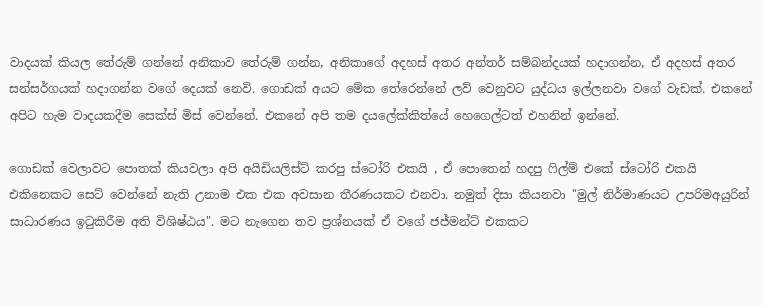වාදයක් කියල තේරුම් ගන්නේ අනිකාව තේරුම් ගන්න, අනිකාගේ අදහස් අතර අන්තර් සම්බන්දයක් හදාගන්න, ඒ අදහස් අතර සන්සර්ගයක් හදාගන්න වගේ දෙයක් නෙවි. ගොඩක් අයට මේක තේරෙන්නේ ලව් වෙනුවට යුද්ධය ඉල්ලනවා වගේ වැඩක්. එකනේ අපිට හැම වාදයකදීම සෙක්ස් මිස් වෙන්නේ. එකනේ අපි තම දයලේක්කිත්යේ හෙගෙල්ටත් එහනින් ඉන්නේ.

ගොඩක් වෙලාවට පොතක් කියවලා අපි අයිඩියලිස්ට් කරපු ස්ටෝරි එකයි , ඒ පොතෙන් හදපු ෆිල්ම් එකේ ස්ටෝරි එකයි එකිනෙකට සෙට් වෙන්නේ නැති උනාම එක එක අවසාන තීරණයකට එනවා. නමුත් දිසා කියනවා "මුල් නිර්මාණයට උපරිමඅයුරින් සාධාරණය ඉටුකිරීම අති විශිෂ්ඨය". මට නැගෙන තව ප්‍රශ්නයක් ඒ වගේ ජජ්මන්ට් එකකට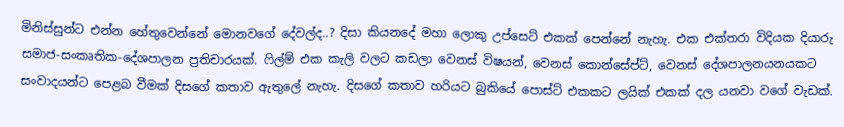මිනිස්සුන්ට එන්න හේතුවෙන්නේ මොනවගේ දේවල්ද..? දිසා කියනදේ මහා ලොකු උප්සෙට් එකක් පෙන්නේ නැහැ. එක එක්තරා විදියක දියාරු සමාජ-සංකෘතික-දේශපාලන ප්‍රතිචාරයක්. ෆිල්ම් එක කැලි වලට කඩලා වෙනස් විෂයන්, වෙනස් කොන්සේප්ට්, වෙනස් දේශපාලනයනයකට සංවාදයන්ට පෙළබ වීමක් දිසගේ කතාව ඇතුලේ නැහැ. දිසගේ කතාව හරියට බුකියේ පොස්ට් එකකට ලයික් එකක් දල යනවා වගේ වැඩක්.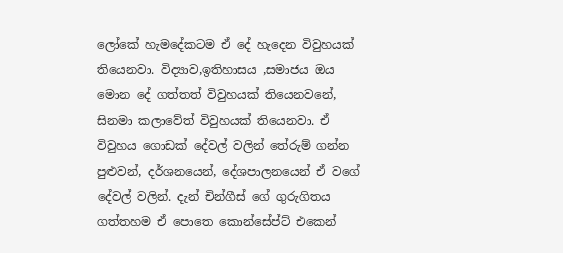ලෝකේ හැමදේකටම ඒ දේ හැදෙන විවුහයක් තියෙනවා. විද්‍යාව,ඉතිහාසය ,සමාජය ඔය මොන දේ ගත්තත් විවුහයක් තියෙනවනේ, සිනමා කලාවේත් විවුහයක් තියෙනවා. ඒ විවුහය ගොඩක් දේවල් වලින් තේරුම් ගන්න පුළුවන්, දර්ශනයෙන්, දේශපාලනයෙන් ඒ වගේ දේවල් වලින්. දැන් චින්ගීස් ගේ ගුරුගිතය ගත්තහම ඒ පොතෙ කොන්සේප්ට් එකෙන්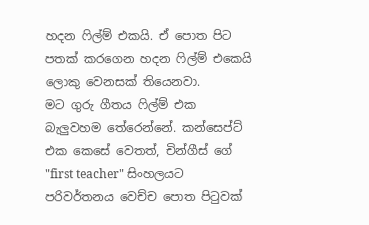හදන ෆිල්ම් එකයි. ඒ පොත පිට පතක් කරගෙන හදන ෆිල්ම් එකෙයි ලොකු වෙනසක් තියෙනවා.
මට ගුරු ගීතය ෆිල්ම් එක බැලුවහම තේරෙන්නේ. කන්සෙප්ට් එක කෙසේ වෙතත්, චින්ගීස් ගේ "first teacher" සිංහලයට පරිවර්තනය වෙච්ච පොත පිටුවක්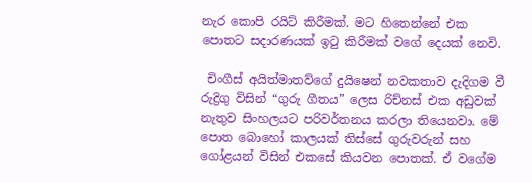නැර කොපි රයිට් කිරීමක්. මට හිතෙන්නේ එක පොතට සදාරණයක් ඉටු කිරීමක් වගේ දෙයක් නෙවි.

 චිංගීස් අයිත්මාතව්ගේ දුයිෂෙන් නවකතාව දැදිගම වී රුද්‍රිගු විසින් “ගුරු ගීතය” ලෙස රිච්නස් එක අඩුවක් නැතුව සිංහලයට පරිවර්තනය කරලා තියෙනවා. මේ පොත බොහෝ කාලයක් තිස්සේ ගුරුවරුන් සහ ගෝළයන් විසින් එකසේ කියවන පොතක්. ඒ වගේම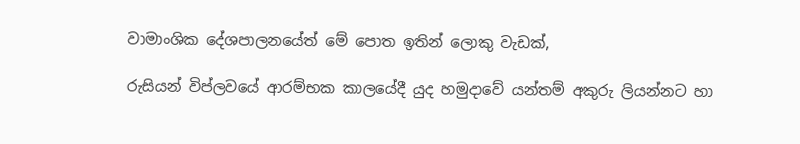වාමාංශික දේශපාලනයේත් මේ පොත ඉතින් ලොකු වැඩක්,

රුසියන් විප්ලවයේ ආරම්භක කාලයේදී යුද හමුදාවේ යන්තම් අකුරු ලියන්නට හා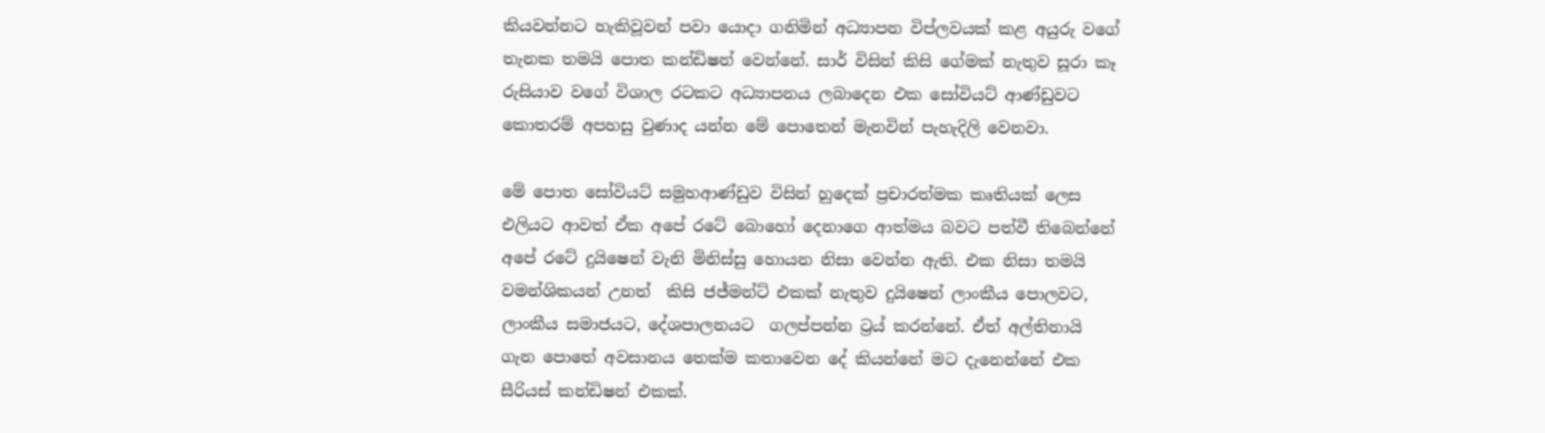කියවන්නට හැකිවූවන් පවා යොදා ගනිමින් අධ්‍යාපන විප්ලවයක් කළ අයුරු වගේ තැනක තමයි පොත කන්ඩිෂන් වෙන්නේ. සාර් විසින් කිසි ගේමක් නැතුව සූරා කෑ රුසියාව වගේ විශාල රටකට අධ්‍යාපනය ලබාදෙන එක සෝවියට් ආණ්ඩුවට කොතරම් අපහසු වුණාද යන්න මේ පොතෙන් මැනවින් පැහැදිලි වෙනවා.

මේ පොත සෝවියට් සමුහආණ්ඩුව විසින් හුදෙක් ප්‍රචාරත්මක කෘතියක් ලෙස එලියට ආවත් ඒක අපේ රටේ බොහෝ දෙනාගෙ ආත්මය බවට පත්වී තිබෙන්නේ අපේ රටේ දුයිෂෙන් වැනි මිනිස්සු හොයන නිසා වෙන්න ඇති. එක නිසා තමයි වමන්ශිකයන් උනත්  කිසි ජජ්මන්ට් එකක් නැතුව දුයිෂෙන් ලාංකීය පොලවට, ලාංකීය සමාජයට, දේශපාලනයට  ගලප්පන්න ට්‍රය් කරන්නේ. ඒත් අල්තිනායි ගැන පොතේ අවසානය තෙක්ම කතාවෙන දේ කියන්නේ මට දැනෙන්නේ එක සීරියස් කන්ඩිෂන් එකක්.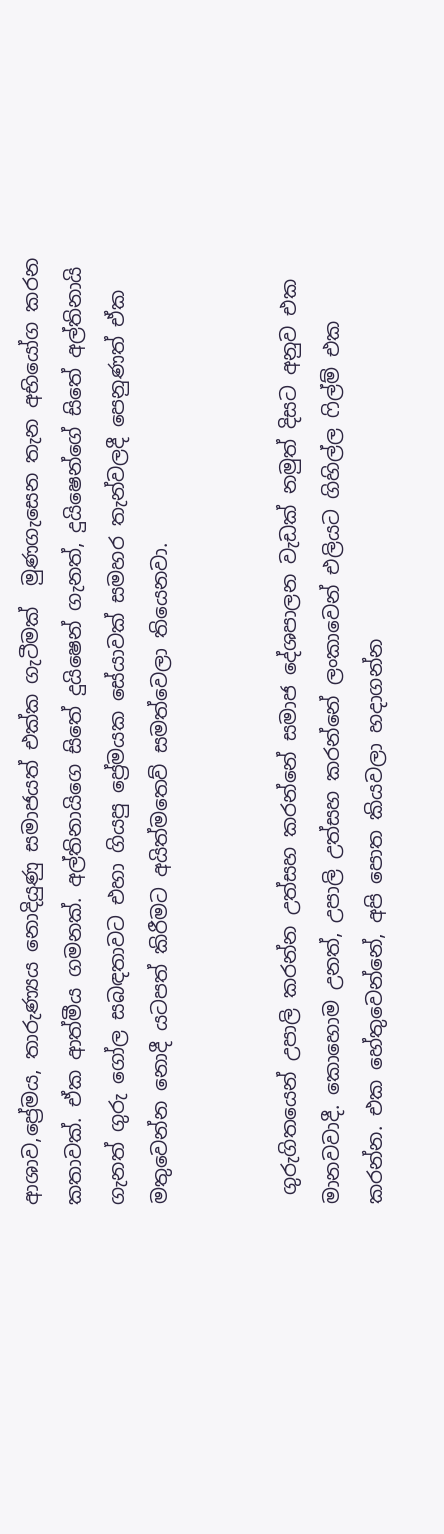ආශාව,ප්‍රේමය, තාරුණ්‍යය නොදියුණු සමාජයත් එක්ක ගැටීමක්  මුණගැසෙන තැන අභියෝග කරන කතාවක්. ඒක ආත්මීය ගමනක්. අල්තිනායිගෙ සිතේ දුයිෂෙන් ගැනත්, දුයිෂෙන්ගේ සිතේ අල්තිනායි ගැනත් ගුරු ගෝල සබඳතාවට එහා ගියපු ප්‍රේමයක සේයාවක් සමහර තැන්වලදී පෙනුණත් ඒක මතුවෙන්න නොදී යටපත් කිරීමට අයිත්මතෙව් සමත්වෙලා තියෙනවා.


 ගුරුගිතයෙන් උපාලි කරන්න උත්සහ කරන්නේ සමාජ දේශපාලන වැඩක් නමුත් දිසට අනුව එක මානවවාදී. කොහොම උනත්, උපාලි උත්සහ කරන්නේ ලංකාවෙන් එලියට ගිහිල්ල ෆිල්ම් එක කරන්න. එක හේතුවෙන්නේ, අපි පොත කියවලා හදාගන්න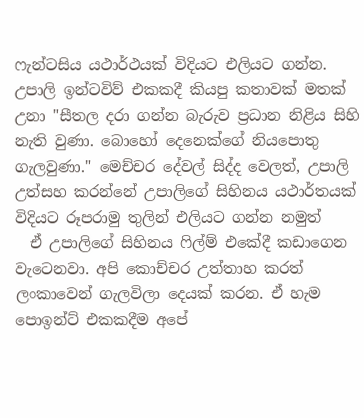ෆැන්ටසිය යථාර්ථයක් විදියට එලියට ගන්න.  උපාලි ඉන්ටවිව් එකකදී කියපු කතාවක් මතක් උනා "සීතල දරා ගන්න බැරුව ප්‍රධාන නිළිය සිහි නැති වුණා. බොහෝ දෙනෙක්ගේ නියපොතු ගැලවුණා." මෙච්චර දේවල් සිද්ද වෙලත්, උපාලි උත්සහ කරන්නේ උපාලිගේ සිහිනය යථාර්තයක් විදියට රූපරාමු තුලින් එලියට ගන්න නමුත්
  ඒ උපාලිගේ සිහිනය ෆිල්ම් එකේදී කඩාගෙන වැටෙනවා. අපි කොච්චර උත්තාහ කරත් ලංකාවෙන් ගැලවිලා දෙයක් කරන. ඒ හැම පොඉන්ට් එකකදීම අපේ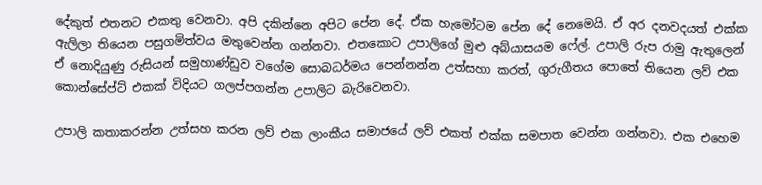දේකුත් එතනට එකතු වෙනවා. අපි දකින්නෙ අපිට පේන දේ. ඒක හැමෝටම පේන දේ නෙමෙයි. ඒ අර දනවදයත් එක්ක ඇලිලා තියෙන පසුගමිත්වය මතුවෙන්න ගන්නවා. එතකොට උපාලිගේ මුළු අබ්යාසයම ෆේල්. උපාලි රුප රාමු ඇතුලෙන් ඒ නොදියුණු රුසියන් සමුහාණ්ඩුව වගේම සොබධර්මය පෙන්නන්න උත්සහා කරත්, ගුරුගීතය පොතේ තියෙන ලව් එක කොන්සේප්ට් එකක් විදියට ගලප්පගන්න උපාලිට බැරිවෙනවා.

උපාලි කතාකරන්න උත්සහ කරන ලව් එක ලාංකීය සමාජයේ ලව් එකත් එක්ක සමපාත වෙන්න ගන්නවා. එක එහෙම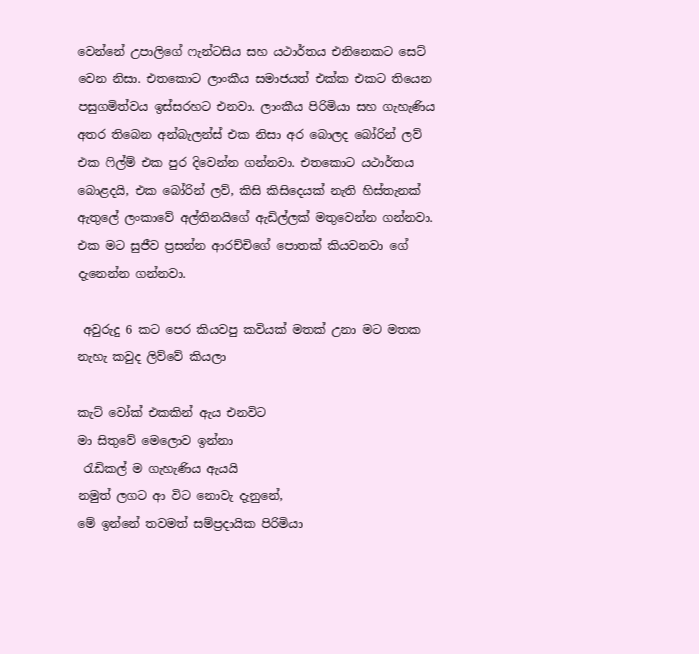වෙන්නේ උපාලිගේ ෆැන්ටසිය සහ යථාර්තය එනිනෙකට සෙට් වෙන නිසා. එතකොට ලාංකීය සමාජයත් එක්ක එකට තියෙන පසුගමිත්වය ඉස්සරහට එනවා. ලාංකීය පිරිමියා සහ ගැහැණිය අතර තිබෙන අන්බැලන්ස් එක නිසා අර බොලද බෝරින් ලව් එක ෆිල්ම් එක පුර දිවෙන්න ගන්නවා. එතකොට යථාර්තය බොළදයි, එක බෝරින් ලව්, කිසි කිසිදෙයක් නැති හිස්තැනක් ඇතුලේ ලංකාවේ අල්තිනයිගේ ඇඩිල්ලක් මතුවෙන්න ගන්නවා. එක මට සුජීව ප්‍රසන්න ආරච්චිගේ පොතක් කියවනවා ගේ දැනෙන්න ගන්නවා.

 අවුරුදු 6 කට පෙර කියවපු කවියක් මතක් උනා මට මතක නැහැ කවුද ලිව්වේ කියලා

කැට් වෝක් එකකින් ඇය එනවිට
මා සිතුවේ මෙලොව ඉන්නා
 රැඩිකල් ම ගැහැණිය ඇයයි
නමුත් ලගට ආ විට නොවැ දැනුනේ,
මේ ඉන්නේ තවමත් සම්ප්‍රදායික පිරිමියා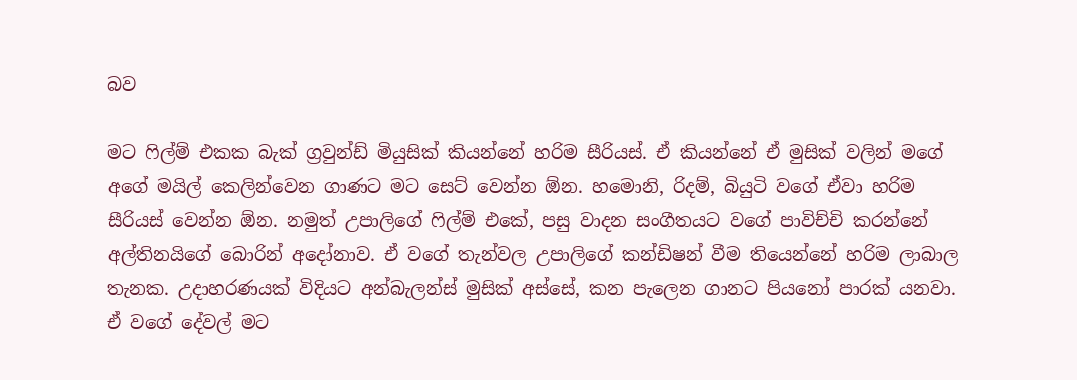බව

මට ෆිල්ම් එකක බැක් ග්‍රවුන්ඩ් මියුසික් කියන්නේ හරිම සීරියස්. ඒ කියන්නේ ඒ මුසික් වලින් මගේ අගේ මයිල් කෙලින්වෙන ගාණට මට සෙට් වෙන්න ඕන. හමොනි, රිදම්, බියුටි වගේ ඒවා හරිම සීරියස් වෙන්න ඕන. නමුත් උපාලිගේ ෆිල්ම් එකේ, පසු වාදන සංගීතයට වගේ පාවිච්චි කරන්නේ අල්තිනයිගේ බොරින් අදෝනාව. ඒ වගේ තැන්වල උපාලිගේ කන්ඩිෂන් වීම තියෙන්නේ හරිම ලාබාල තැනක. උදාහරණයක් විදියට අන්බැලන්ස් මුසික් අස්සේ, කන පැලෙන ගානට පියනෝ පාරක් යනවා. ඒ වගේ දේවල් මට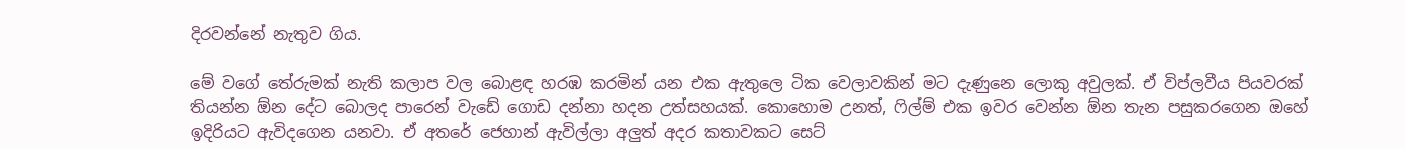දිරවන්නේ නැතුව ගිය.

මේ වගේ තේරුමක් නැති කලාප වල බොළඳ හරඹ කරමින් යන එක ඇතුලෙ ටික වෙලාවකින් මට දැණුනෙ ලොකු අවුලක්. ඒ විප්ලවීය පියවරක් තියන්න ඕන දේට බොලද පාරෙන් වැඩේ ගොඩ දන්නා හදන උත්සහයක්. කොහොම උනත්, ෆිල්ම් එක ඉවර වෙන්න ඕන තැන පසුකරගෙන ඔහේ ඉදිරියට ඇවිදගෙන යනවා. ඒ අතරේ ජෙහාන් ඇවිල්ලා අලුත් අදර කතාවකට සෙට්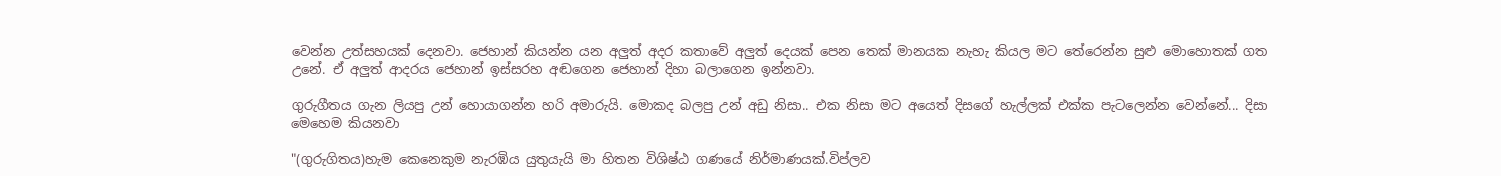වෙන්න උත්සහයක් දෙනවා. ජෙහාන් කියන්න යන අලුත් අදර කතාවේ අලුත් දෙයක් පෙන තෙක් මානයක නැහැ කියල මට තේරෙන්න සුළු මොහොතක් ගත උනේ. ඒ අලුත් ආදරය ජෙහාන් ඉස්සරහ අඬගෙන ජෙහාන් දිහා බලාගෙන ඉන්නවා.

ගුරුගීතය ගැන ලියපු උන් හොයාගන්න හරි අමාරුයි. මොකද බලපු උන් අඩු නිසා.. එක නිසා මට අයෙත් දිසගේ හැල්ලක් එක්ක පැටලෙන්න වෙන්නේ... දිසා මෙහෙම කියනවා

"(ගුරුගිතය)හැම කෙනෙකුම නැරඹිය යුතුයැයි මා හිතන විශිෂ්ඨ ගණයේ නිර්මාණයක්.විප්ලව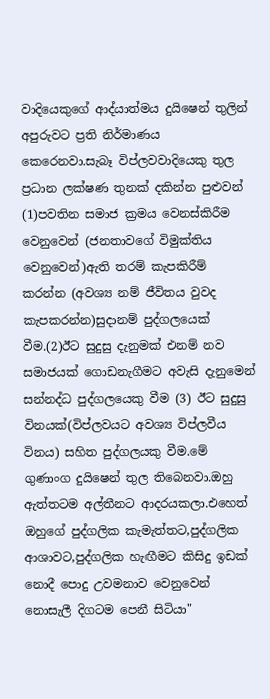වාදියෙකුගේ ආද්යාත්මය දුයිෂෙන් තුලින් අපුරුවට ප්‍රති නිර්මාණය කෙරෙනවා.සැබෑ විප්ලවවාදියෙකු තුල ප්‍රධාන ලක්ෂණ තුනක් දකින්න පුළුවන් (1)පවතින සමාජ ක්‍රමය වෙනස්කිරීම වෙනුවෙන් (ජනතාවගේ විමුක්තිය වෙනුවෙන්)ඇති තරම් කැපකිරීම් කරන්න (අවශ්‍ය නම් ජීවිතය වුවද කැපකරන්න)සුදානම් පුද්ගලයෙක් වීම.(2)ඊට සුදුසු දැනුමක් එනම් නව සමාජයක් ගොඩනැගීමට අවැසි දැනුමෙන් සන්නද්ධ පුද්ගලයෙකු වීම (3) ඊට සුදුසු විනයක්(විප්ලවයට අවශ්‍ය විප්ලවීය විනය) සහිත පුද්ගලයකු වීම.මේ ගුණාංග දුයිෂෙන් තුල තිබෙනවා.ඔහු ඇත්තටම අල්තීනට ආදරයකලා.එහෙත් ඔහුගේ පුද්ගලික කැමැත්තට,පුද්ගලික ආශාවට,පුද්ගලික හැඟීමට කිසිදු ඉඩක් නොදී පොදු උවමනාව වෙනුවෙන් නොසැලී දිගටම පෙනී සිටියා"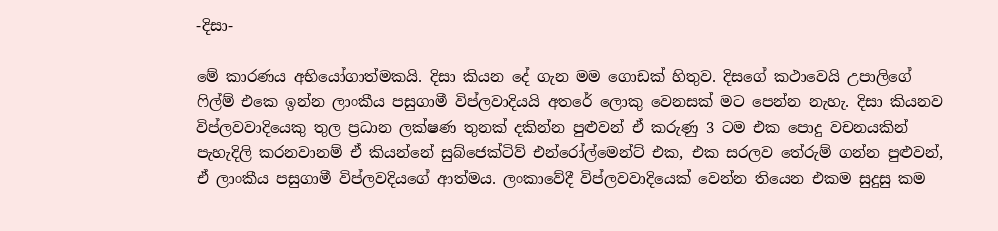-දිසා-

මේ කාරණය අභියෝගාත්මකයි. දිසා කියන දේ ගැන මම ගොඩක් හිතුව. දිසගේ කථාවෙයි උපාලිගේ ෆිල්ම් එකෙ ඉන්න ලාංකීය පසුගාමී විප්ලවාදියයි අතරේ ලොකු වෙනසක් මට පෙන්න නැහැ. දිසා කියනව විප්ලවවාදියෙකු තුල ප්‍රධාන ලක්ෂණ තුනක් දකින්න පුළුවන් ඒ කරුණු 3 ටම එක පොදු වචනයකින් පැහැදිලි කරනවානම් ඒ කියන්නේ සුබ්ජෙක්ටිව් එන්රෝල්මෙන්ට් එක, එක සරලව තේරුම් ගන්න පුළුවන්, ඒ ලාංකීය පසුගාමී විප්ලවදියගේ ආත්මය. ලංකාවේදී විප්ලවවාදියෙක් වෙන්න තියෙන එකම සුදුසු කම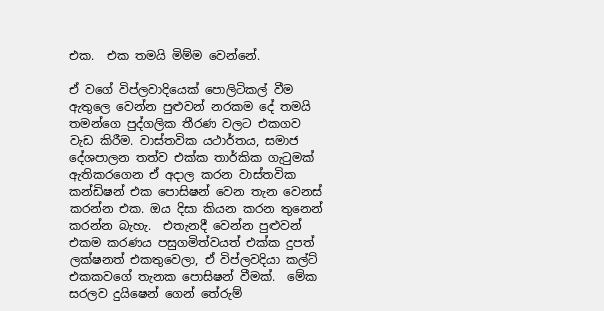එක.  එක තමයි මිම්ම වෙන්නේ.

ඒ වගේ විප්ලවාදියෙක් පොලිටිකල් වීම ඇතුලෙ වෙන්න පුළුවන් නරකම දේ තමයි තමන්ගෙ පුද්ගලික තීරණ වලට එකගව වැඩ කිරීම. වාස්තවික යථාර්තය, සමාජ දේශපාලන තත්ව එක්ක තාර්කික ගැටුමක් ඇතිකරගෙන ඒ අදාල කරන වාස්තවික කන්ඩිෂන් එක පොසිෂන් වෙන තැන වෙනස් කරන්න එක. ඔය දිසා කියන කරන තුනෙන් කරන්න බැහැ.  එතැනදී වෙන්න පුළුවන් එකම කරණය පසුගමිත්වයත් එක්ක දුපත් ලක්ෂනත් එකතුවෙලා, ඒ විප්ලවදියා කල්ට් එකකවගේ තැනක පොසිෂන් වීමක්.  මේක සරලව දුයිෂෙන් ගෙන් තේරුම්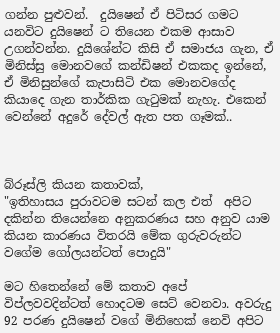ගන්න පුළුවන්.  දුයිෂෙන් ඒ පිටිසර ගමට යනවිට දුයිෂෙන් ට තියෙන එකම ආසාව උගන්වන්න. දුයිශේන්ට කිසි ඒ සමාජය ගැන, ඒ මිනිස්සු මොනවගේ කන්ඩිෂන් එකකද ඉන්නේ, ඒ මිනිසුන්ගේ කැපාසිටි එක මොනවගේද කියාදෙ ගැන තාර්කික ගැටුමක් නැහැ. එකෙන් වෙන්නේ අදුරේ දේවල් ඇත පත ගෑමක්..



බ්රූස්ලි කියන කතාවක්,
"ඉතිහාසය පුරාවටම සටන් කල එත්  අපිට දකින්න තියෙන්නෙ අනුකරණය සහ අනුව යාම කියන කාරණය විතරයි මේක ගුරුවරුන්ට වගේම ගෝලයන්ටත් පොදුයි"

මට හිතෙන්නේ මේ කතාව අපේ විප්ලවවදින්ටත් හොදටම සෙට් වෙනවා. අවරුදු 92 පරණ දුයිෂෙන් වගේ මිනිහෙක් නෙවි අපිට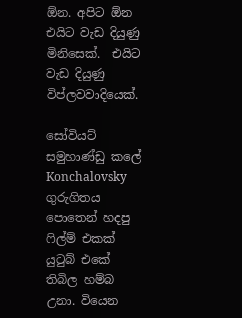ඕන. අපිට ඕන එයිට වැඩ දියුණු මිනිසෙක්.  එයිට වැඩ දියුණු විප්ලවවාදියෙක්.

සෝවියට් සමුහාණ්ඩු කලේ Konchalovsky ගුරුගිතය පොතෙන් හදපු ෆිල්ම් එකක් යුටුබ් එකේ තිබිල හම්බ උනා. වියෙන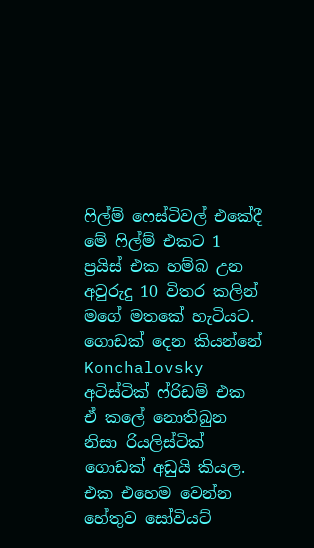ෆිල්ම් ෆෙස්ටිවල් එකේදී මේ ෆිල්ම් එකට 1 ප්‍රයිස් එක හම්බ උන අවුරුදු 10 විතර කලින් මගේ මතකේ හැටියට. ගොඩක් දෙන කියන්නේ Konchalovsky අටිස්ටික් ෆ්රිඩම් එක ඒ කලේ නොතිබුන නිසා රියලිස්ටික් ගොඩක් අඩුයි කියල. එක එහෙම වෙන්න හේතුව සෝවියට්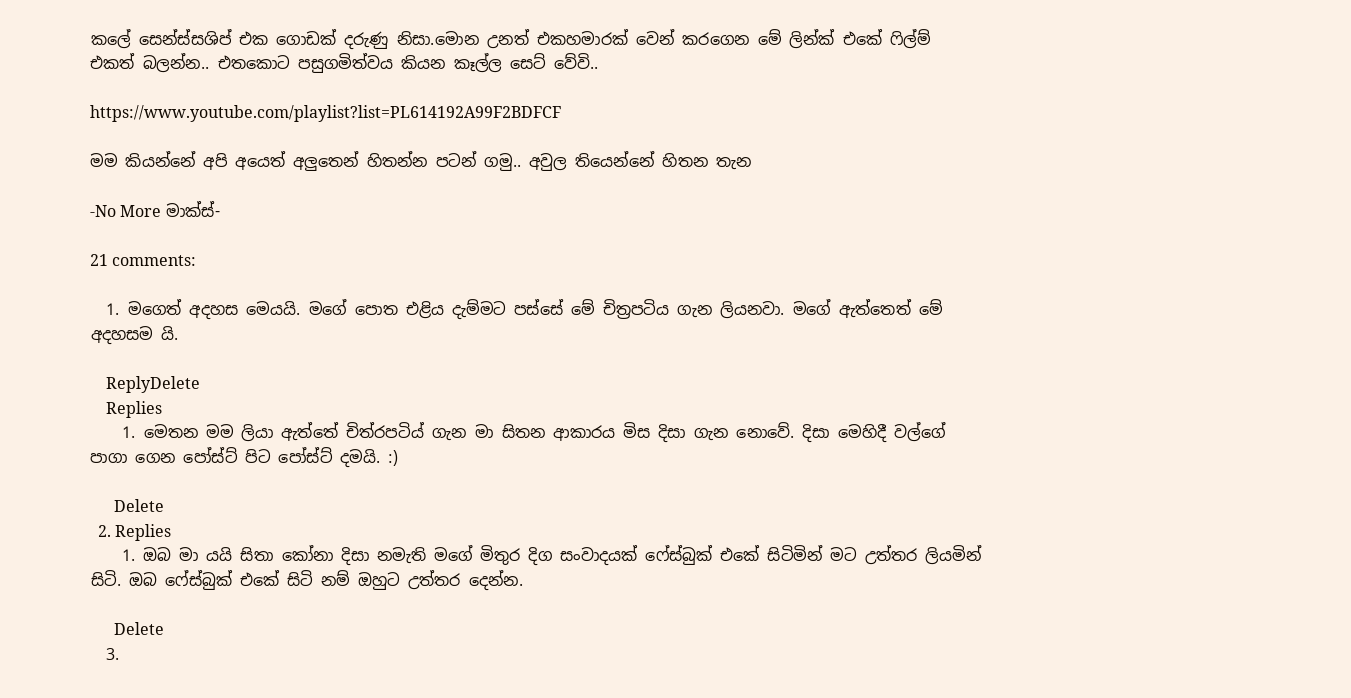කලේ සෙන්ස්සශිප් එක ගොඩක් දරුණු නිසා.මොන උනත් එකහමාරක් වෙන් කරගෙන මේ ලින්ක් එකේ ෆිල්ම් එකත් බලන්න.. එතකොට පසුගමිත්වය කියන කෑල්ල සෙට් වේවි..

https://www.youtube.com/playlist?list=PL614192A99F2BDFCF

මම කියන්නේ අපි අයෙත් අලුතෙන් හිතන්න පටන් ගමු.. අවුල තියෙන්නේ හිතන තැන

-No More මාක්ස්-

21 comments:

  1. මගෙත් අදහස මෙයයි. මගේ පොත එළිය දැම්මට පස්සේ මේ චිත්‍රපටිය ගැන ලියනවා. මගේ ඇත්තෙත් මේ අදහසම යි.

    ReplyDelete
    Replies
    1. මෙතන මම ලියා ඇත්තේ චිත්රපටිය් ගැන මා සිතන ආකාරය මිස දිසා ගැන නොවේ. දිසා මෙහිදී වල්ගේ පාගා ගෙන පෝස්ට් පිට පෝස්ට් දමයි. :)

      Delete
  2. Replies
    1. ඔබ මා යයි සිතා කෝනා දිසා නමැති මගේ මිතුර දිග සංවාදයක් ෆේස්බුක් එකේ සිටිමින් මට උත්තර ලියමින් සිටි. ඔබ ෆේස්බුක් එකේ සිටි නම් ඔහුට උත්තර දෙන්න.

      Delete
  3.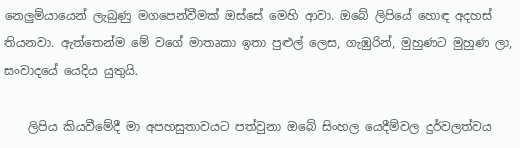නෙලුම්යායෙන් ලැබුණු මගපෙන්වීමක් ඔස්සේ මෙහි ආවා. ඔබේ ලිපියේ හොඳ අදහස් තියනවා. ඇත්තෙන්ම මේ වගේ මාතෘකා ඉතා පුළුල් ලෙස, ගැඹුරින්, මුහුණට මුහුණ ලා, සංවාදයේ යෙදිය යුතුයි.

    ලිපිය කියවීමේදී මා අපහසුතාවයට පත්වුනා ඔබේ සිංහල යෙදීම්වල දුර්වලත්වය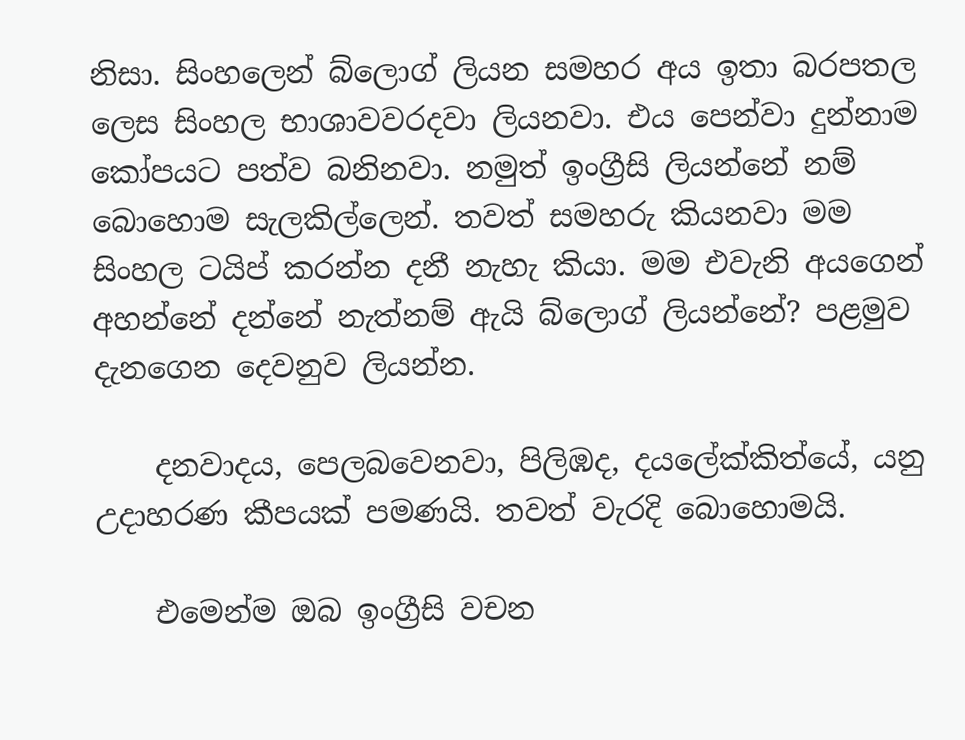නිසා. සිංහලෙන් බ්ලොග් ලියන සමහර අය ඉතා බරපතල ලෙස සිංහල භාශාවවරදවා ලියනවා. එය පෙන්වා දුන්නාම කෝපයට පත්ව බනිනවා. නමුත් ඉංග්‍රීසි ලියන්නේ නම් බොහොම සැලකිල්ලෙන්. තවත් සමහරු කියනවා මම සිංහල ටයිප් කරන්න දනී නැහැ කියා. මම එවැනි අයගෙන් අහන්නේ දන්නේ නැත්නම් ඇයි බ්ලොග් ලියන්නේ? පළමුව දැනගෙන දෙවනුව ලියන්න.

    දනවාදය, පෙලබවෙනවා, පිලිඹද, දයලේක්කිත්යේ, යනු උදාහරණ කීපයක් පමණයි. තවත් වැරදි බොහොමයි.

    එමෙන්ම ඔබ ඉංග්‍රීසි වචන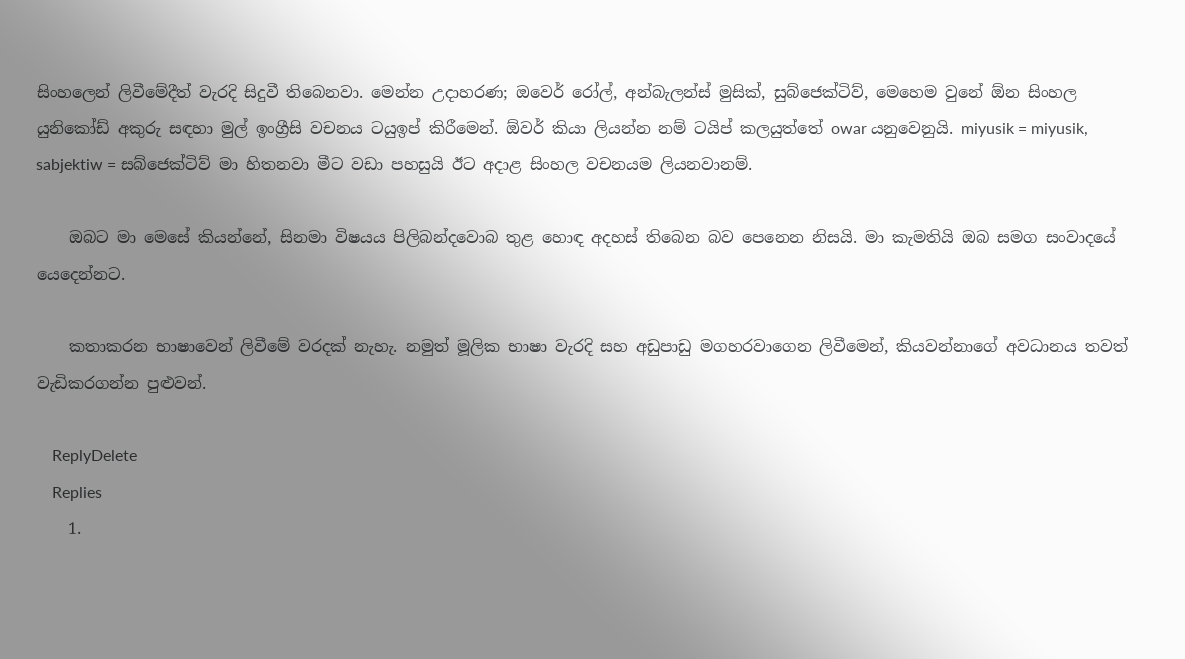සිංහලෙන් ලිවීමේදීත් වැරදි සිදුවී තිබෙනවා. මෙන්න උදාහරණ; ඔවෙර් රෝල්, අන්බැලන්ස් මුසික්, සුබ්ජෙක්ටිව්, මෙහෙම වුනේ ඕන සිංහල යුනිකෝඩ් අකුරු සඳහා මුල් ඉංග්‍රීසි වචනය ටයුඉප් කිරීමෙන්. ඕවර් කියා ලියන්න නම් ටයිප් කලයුත්තේ owar යනුවෙනුයි. miyusik = miyusik, sabjektiw = සබ්ජෙක්ටිව් මා හිතනවා මීට වඩා පහසුයි ඊට අදාළ සිංහල වචනයම ලියනවානම්.

    ඔබට මා මෙසේ කියන්නේ, සිනමා විෂයය පිලිබන්දවොබ තුළ හොඳ අදහස් තිබෙන බව පෙනෙන නිසයි. මා කැමතියි ඔබ සමග සංවාදයේ යෙදෙන්නට.

    කතාකරන භාෂාවෙන් ලිවීමේ වරදක් නැහැ. නමුත් මූලික භාෂා වැරදි සහ අඩුපාඩු මගහරවාගෙන ලිවීමෙන්, කියවන්නාගේ අවධානය තවත් වැඩිකරගන්න පුළුවන්.

    ReplyDelete
    Replies
    1.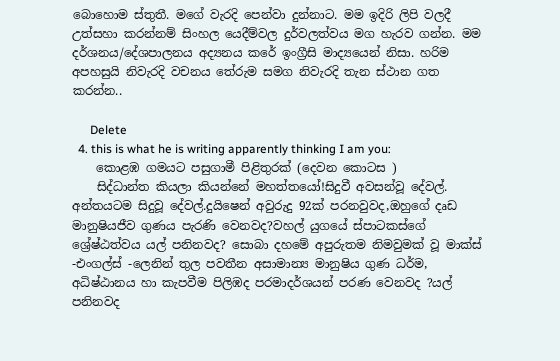බොහොම ස්තුතී. මගේ වැරදි පෙන්වා දුන්නාට. මම ඉදිරි ලිපි වලදී උත්සහා කරන්නම් සිංහල යෙදීම්වල දුර්වලත්වය මග හැරව ගන්න. මම දර්ශනය/දේශපාලනය අද්‍යනය කරේ ඉංග්‍රීසි මාද්‍යයෙන් නිසා. හරිම අපහසුයි නිවැරදි වචනය තේරුම සමග නිවැරදි තැන ස්ථාන ගත කරන්න..

      Delete
  4. this is what he is writing apparently thinking I am you:
    කොළඹ ගමයට පසුගාමී පිළිතුරක් (දෙවන කොටස )
    සිද්ධාන්ත කියලා කියන්නේ මහත්තයෝ!සිදුවී අවසන්වූ දේවල්. අන්තයටම සිදුවූ දේවල්.දුයිෂෙන් අවුරුදු 92ක් පරනවුවද,ඔහුගේ දෘඩ මානුෂියජීව ගුණය පැරණි වෙනවද?වහල් යුගයේ ස්පාටකස්ගේ ශ්‍රේෂ්ඨත්වය යල් පනිනවද? සොබා දහමේ අපුරුතම නිමවුමක් වූ මාක්ස් -එංගල්ස් -ලෙනින් තුල පවතීන අසාමාන්‍ය මානුෂිය ගුණ ධර්ම, අධිෂ්ඨානය හා කැපවීම පිලිඹද පරමාදර්ශයන් පරණ වෙනවද ?යල් පනිනවද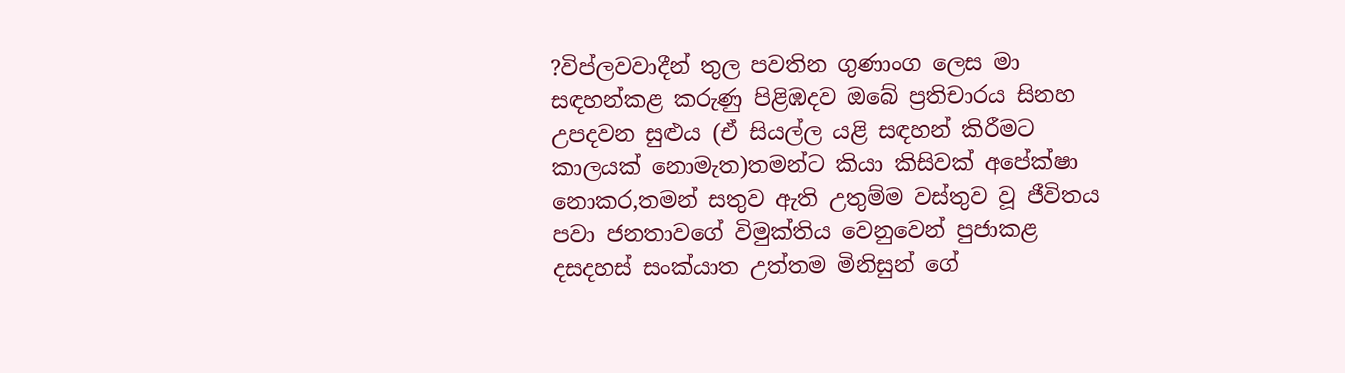?විප්ලවවාදීන් තුල පවතින ගුණාංග ලෙස මා සඳහන්කළ කරුණු පිළිඹදව ඔබේ ප්‍රතිචාරය සිනහ උපදවන සුළුය (ඒ සියල්ල යළි සඳහන් කිරීමට කාලයක් නොමැත)තමන්ට කියා කිසිවක් අපේක්ෂා නොකර,තමන් සතුව ඇති උතුම්ම වස්තුව වූ ජීවිතය පවා ජනතාවගේ විමුක්තිය වෙනුවෙන් පුජාකළ දසදහස් සංක්යාත උත්තම මිනිසුන් ගේ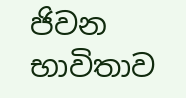ජිවන භාවිතාව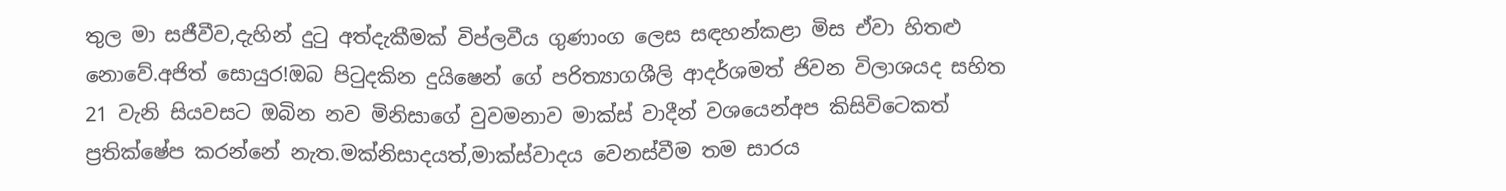තුල මා සජීවීව,දැහින් දුටු අත්දැකීමක් විප්ලවීය ගුණාංග ලෙස සඳහන්කළා මිස ඒවා හිතළු නොවේ.අජිත් සොයුර!ඔබ පිටුදකින දුයිෂෙන් ගේ පරිත්‍යාගශීලි ආදර්ශමත් ජිවන විලාශයද සහිත 21 වැනි සියවසට ඔබින නව මිනිසාගේ වුවමනාව මාක්ස් වාදීන් වශයෙන්අප කිසිවිටෙකත් ප්‍රතික්ෂේප කරන්නේ නැත.මක්නිසාදයත්,මාක්ස්වාදය වෙනස්වීම තම සාරය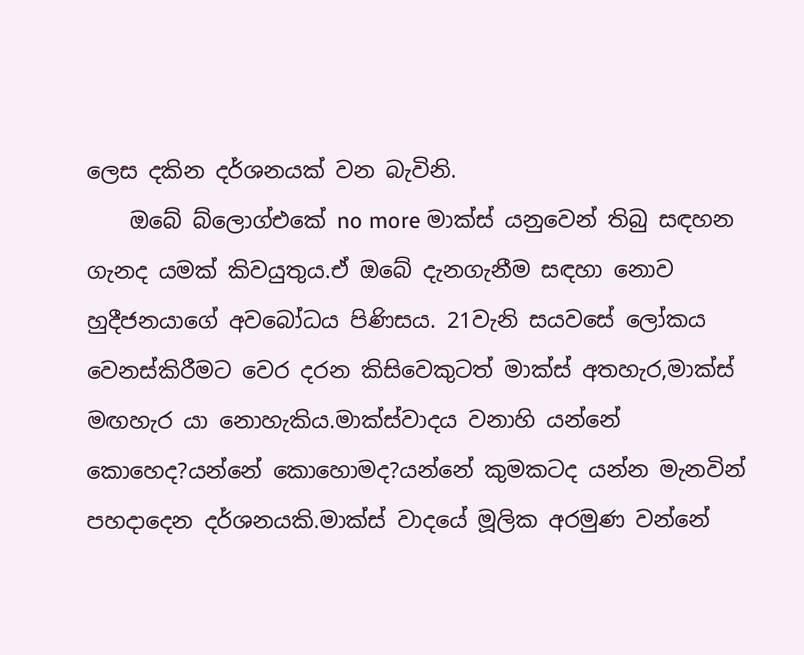ලෙස දකින දර්ශනයක් වන බැවිනි.
    ඔබේ බ්ලොග්එකේ no more මාක්ස් යනුවෙන් තිබු සඳහන ගැනද යමක් කිවයුතුය.ඒ ඔබේ දැනගැනීම සඳහා නොව හුදීජනයාගේ අවබෝධය පිණිසය. 21වැනි සයවසේ ලෝකය වෙනස්කිරීමට වෙර දරන කිසිවෙකුටත් මාක්ස් අතහැර,මාක්ස් මඟහැර යා නොහැකිය.මාක්ස්වාදය වනාහි යන්නේ කොහෙද?යන්නේ කොහොමද?යන්නේ කුමකටද යන්න මැනවින් පහදාදෙන දර්ශනයකි.මාක්ස් වාදයේ මූලික අරමුණ වන්නේ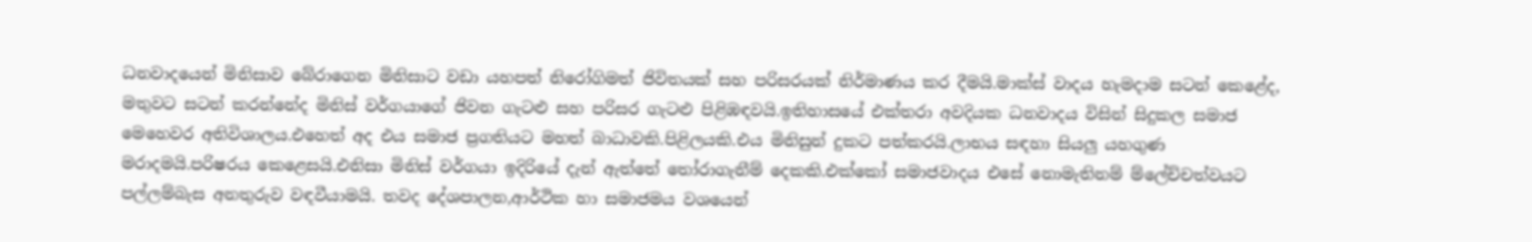ධනවාදයෙන් මිනිසාව බේරාගෙන මිනිසාට වඩා යහපත් නිරෝගිමත් ජිවිතයක් සහ පරිසරයක් නිර්මාණය කර දීමයි.මාක්ස් වාදය හැමදාම සටන් කෙළේද, මතුවට සටන් කරන්නේද මිනිස් වර්ගයාගේ ජිවන ගැටළු සහ පරිසර ගැටළු පිළිඹඳවයි.ඉතිහාසයේ එක්තරා අවදියක ධනවාදය විසින් සිදුකල සමාජ මෙහෙවර අතිවිශාලය.එහෙත් අද එය සමාජ ප්‍රගතියට මහත් බාධාවකි.පිළිලයකි.එය මිනිසුන් දුකට පත්කරයි.ලාභය සඳහා සියලු යහගුණ මරාදමයි.පරිෂරය කෙළෙසයි.එනිසා මිනිස් වර්ගයා ඉදිරියේ දැන් ඇත්තේ තෝරාගැනීම් දෙකකි.එක්කෝ සමාජවාදය එසේ නොමැතිනම් ම්ලේච්චත්වයට පල්ලම්බැස අනතුරුව වඳවීයාමයි. තවද දේශපාලන,ආර්ථික හා සමාජමය වශයෙන්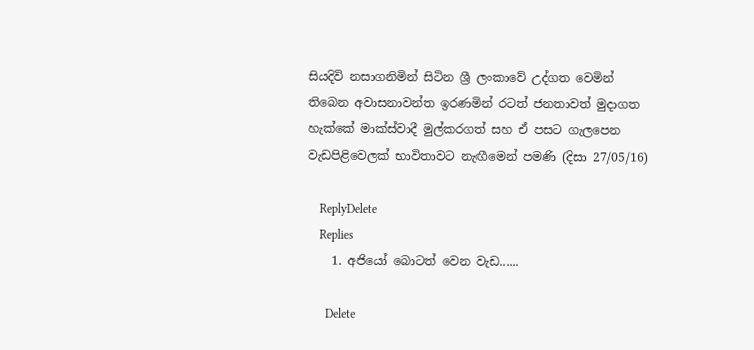සියදිවි නසාගනිමින් සිටින ශ්‍රී ලංකාවේ උද්ගත වෙමින් තිබෙන අවාසනාවන්ත ඉරණමින් රටත් ජනතාවත් මුදාගත හැක්කේ මාක්ස්වාදී මුල්කරගත් සහ ඒ පසට ගැලපෙන වැඩපිළිවෙලක් භාවිතාවට නැඟීමෙන් පමණි (දිසා 27/05/16)

    ReplyDelete
    Replies
    1. අජියෝ බොටත් වෙන වැඩ......

      Delete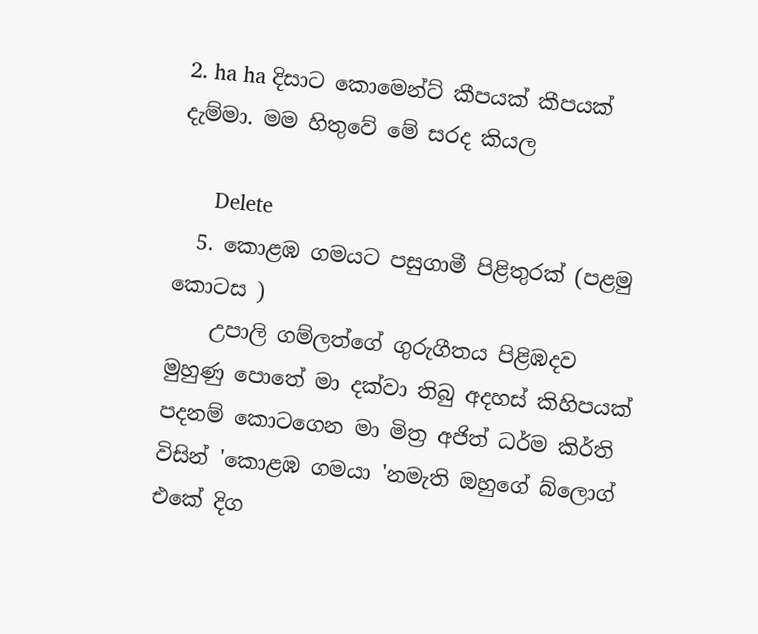2. ha ha දිසාට කොමෙන්ට් කීපයක් කීපයක් දැම්මා. මම හිතුවේ මේ සරද කියල

      Delete
  5. කොළඹ ගමයට පසුගාමී පිළිතුරක් (පළමු කොටස )
    උපාලි ගම්ලත්ගේ ගුරුගීතය පිළිඹදව මුහුණු පොතේ මා දක්වා තිබු අදහස් කිහිපයක් පදනම් කොටගෙන මා මිත්‍ර අජිත් ධර්ම කිර්ති විසින් 'කොළඹ ගමයා 'නමැති ඔහුගේ බ්ලොග් එකේ දිග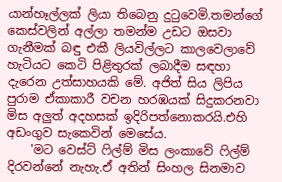යාන්හෑල්ලක් ලියා තිබෙනු දුටුවෙමි.තමන්ගේ කෙස්වලින් අල්ලා තමන්ම උඩට ඔසවා ගැනීමක් බඳු එකී ලියවිල්ලට කාලවෙලාවේ හැටියට කෙටි පිළිතුරක් ලබාදීම සඳහා දැරෙන උත්සාහයකි මේ. අජිත් සිය ලිපිය පුරාම ඒකාකාරී වචන හරඹයක් සිදුකරනවා මිස අලුත් අදහසක් ඉදිරිපත්නොකරයි.එහි අඩංගුව සැකෙවින් මෙසේය.
    'මට වෙස්ට් ෆිල්ම් මිස ලංකාවේ ෆිල්ම් දිරවන්නේ නැහැ.ඒ අතින් සිංහල සිනමාව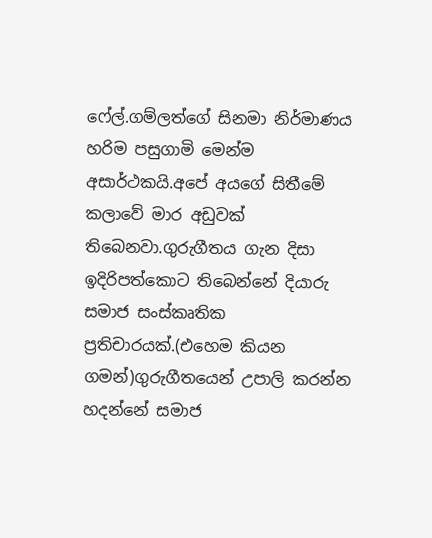ෆේල්.ගම්ලත්ගේ සිනමා නිර්මාණය හරිම පසුගාමි මෙන්ම අසාර්ථකයි.අපේ අයගේ සිතීමේ කලාවේ මාර අඩුවක් තිබෙනවා.ගුරුගීතය ගැන දිසා ඉදිරිපත්කොට තිබෙන්නේ දියාරු සමාජ සංස්කෘතික ප්‍රතිචාරයක්.(එහෙම කියන ගමන්)ගුරුගීතයෙන් උපාලි කරන්න හදන්නේ සමාජ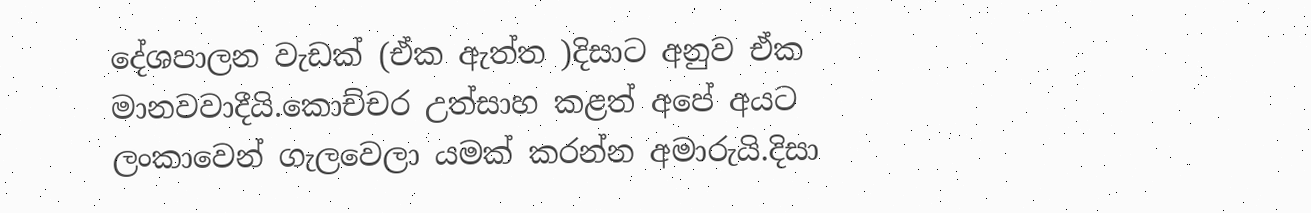දේශපාලන වැඩක් (ඒක ඇත්ත )දිසාට අනුව ඒක මානවවාදීයි.කොච්චර උත්සාහ කළත් අපේ අයට ලංකාවෙන් ගැලවෙලා යමක් කරන්න අමාරුයි.දිසා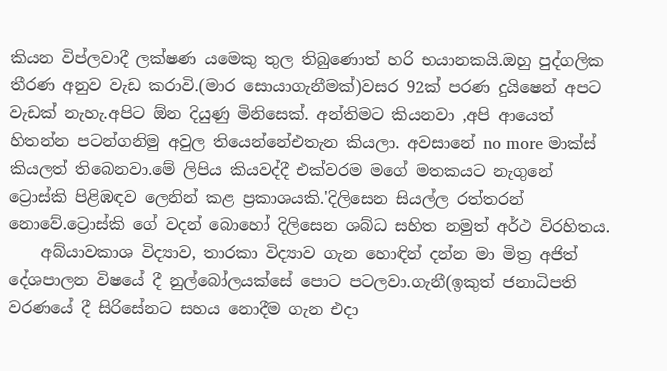කියන විප්ලවාදී ලක්ෂණ යමෙකු තුල තිබුණොත් හරි භයානකයි.ඔහු පුද්ගලික තීරණ අනුව වැඩ කරාවි.(මාර සොයාගැනීමක්)වසර 92ක් පරණ දුයිෂෙන් අපට වැඩක් නැහැ.අපිට ඕන දියුණු මිනිසෙක්. අන්තිමට කියනවා ,අපි ආයෙත් හිතන්න පටන්ගනිමු අවුල තියෙන්නේඑතැන කියලා. අවසානේ no more මාක්ස් කියලත් තිබෙනවා.මේ ලිපිය කියවද්දී එක්වරම මගේ මතකයට නැගුනේ ට්‍රොස්කි පිළිඹඳව ලෙනින් කළ ප්‍රකාශයකි.'දිලිසෙන සියල්ල රත්තරන් නොවේ.ට්‍රොස්කි ගේ වදන් බොහෝ දිලිසෙන ශබ්ධ සහිත නමුත් අර්ථ විරහිතය.
    අබ්යාවකාශ විද්‍යාව, තාරකා විද්‍යාව ගැන හොඳින් දන්න මා මිත්‍ර අජිත් දේශපාලන විෂයේ දී නුල්බෝලයක්සේ පොට පටලවා.ගැනී(ඉකුත් ජනාධිපති වරණයේ දී සිරිසේනට සහය නොදීම ගැන එදා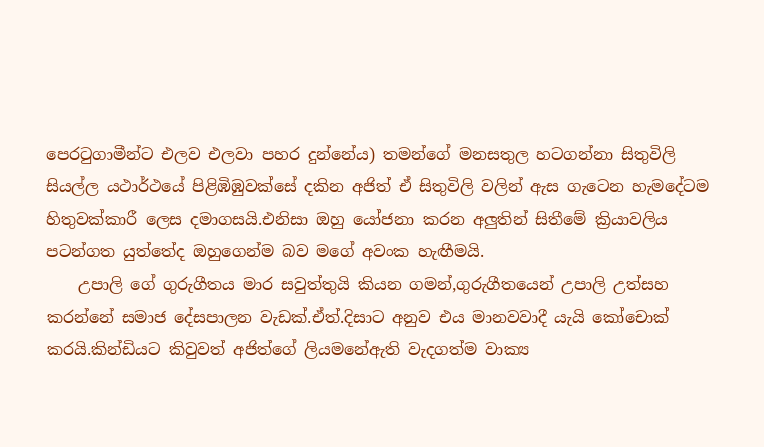පෙරටුගාමීන්ට එලව එලවා පහර දුන්නේය) තමන්ගේ මනසතුල හටගන්නා සිතුවිලි සියල්ල යථාර්ථයේ පිළිඹිඹුවක්සේ දකින අජිත් ඒ සිතුවිලි වලින් ඇස ගැටෙන හැමදේටම හිතුවක්කාරී ලෙස දමාගසයි.එනිසා ඔහු යෝජනා කරන අලුතින් සිතීමේ ක්‍රියාවලිය පටන්ගත යුත්තේද ඔහුගෙන්ම බව මගේ අවංක හැඟීමයි.
    උපාලි ගේ ගුරුගීතය මාර සවුත්තුයි කියන ගමන්,ගුරුගීතයෙන් උපාලි උත්සහ කරන්නේ සමාජ දේසපාලන වැඩක්.ඒත්.දිසාට අනුව එය මානවවාදී යැයි කෝචොක් කරයි.කින්ඩියට කිවුවත් අජිත්ගේ ලියමනේඇති වැදගත්ම වාක්‍ය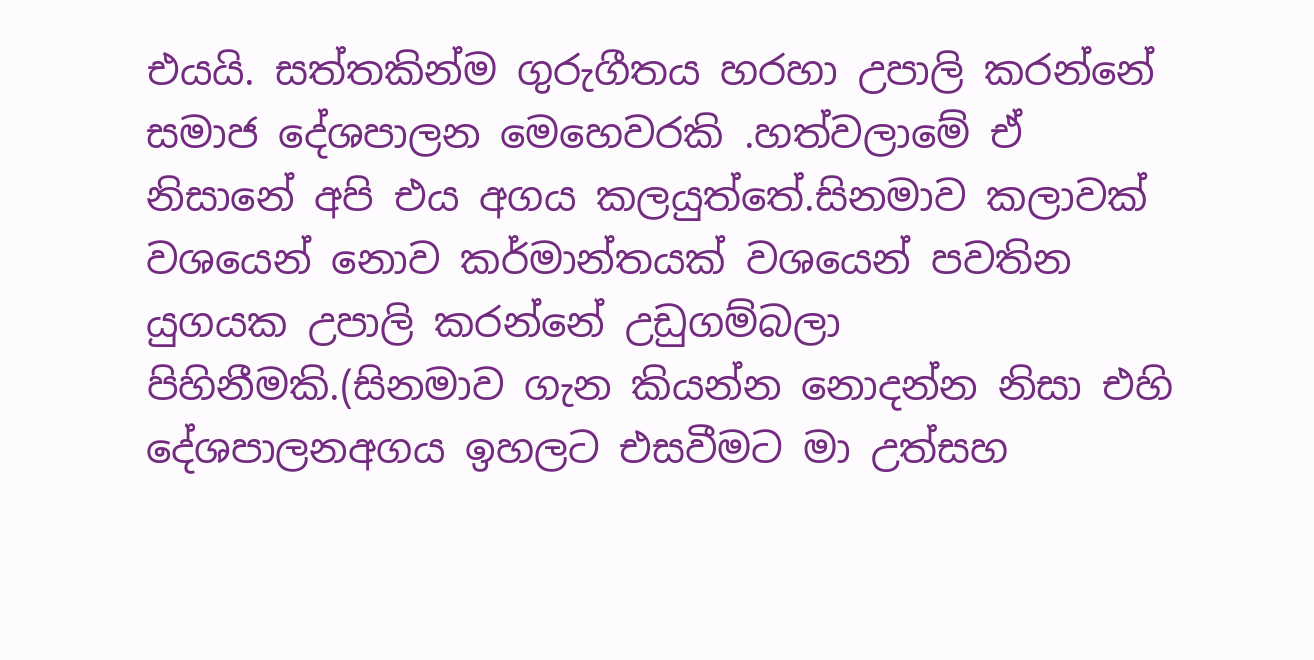එයයි. සත්තකින්ම ගුරුගීතය හරහා උපාලි කරන්නේ සමාජ දේශපාලන මෙහෙවරකි .හත්වලාමේ ඒ නිසානේ අපි එය අගය කලයුත්තේ.සිනමාව කලාවක් වශයෙන් නොව කර්මාන්තයක් වශයෙන් පවතින යුගයක උපාලි කරන්නේ උඩුගම්බලා පිහිනීමකි.(සිනමාව ගැන කියන්න නොදන්න නිසා එහි දේශපාලනඅගය ඉහලට එසවීමට මා උත්සහ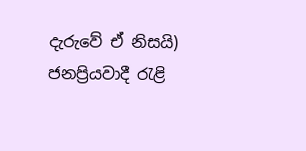දැරුවේ ඒ නිසයි) ජනප්‍රියවාදී රැළි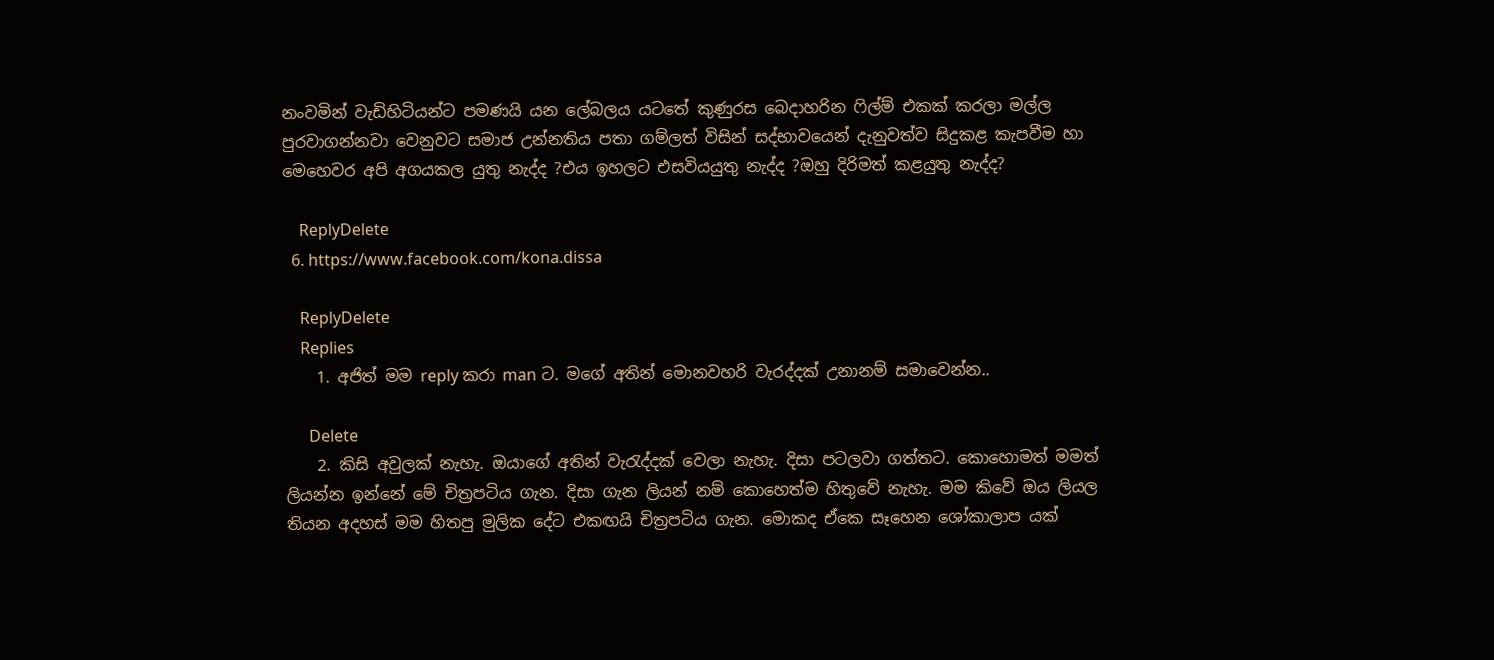නංවමින් වැඩිහිටියන්ට පමණයි යන ලේබලය යටතේ කුණුරස බෙදාහරින ෆිල්ම් එකක් කරලා මල්ල පුරවාගන්නවා වෙනුවට සමාජ උන්නතිය පතා ගම්ලත් විසින් සද්භාවයෙන් දැනුවත්ව සිදුකළ කැපවීම හා මෙහෙවර අපි අගයකල යුතු නැද්ද ?එය ඉහලට එසවියයුතු නැද්ද ?ඔහු දිරිමත් කළයුතු නැද්ද?

    ReplyDelete
  6. https://www.facebook.com/kona.dissa

    ReplyDelete
    Replies
    1. අජිත් මම reply කරා man ට. මගේ අතින් මොනවහරි වැරද්දක් උනානම් සමාවෙන්න..

      Delete
    2. කිසි අවුලක් නැහැ. ඔයාගේ අතින් වැරැද්දක් වෙලා නැහැ. දිසා පටලවා ගත්තට. කොහොමත් මමත් ලියන්න ඉන්නේ මේ චිත්‍රපටිය ගැන. දිසා ගැන ලියන් නම් කොහෙත්ම හිතුවේ නැහැ. මම කිවේ ඔය ලියල තියන අදහස් මම හිතපු මුලික දේට එකඟයි චිත්‍රපටිය ගැන. මොකද ඒකෙ සෑහෙන ශෝකාලාප යක්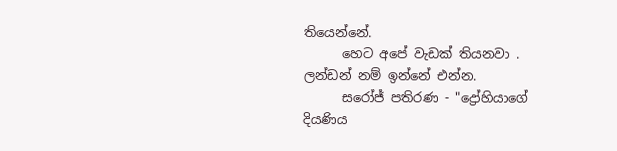තියෙන්නේ.
      හෙට අපේ වැඩක් තියනවා . ලන්ඩන් නම් ඉන්නේ එන්න.
      සරෝජ් පතිරණ - "ද්‍රෝහියාගේ දියණිය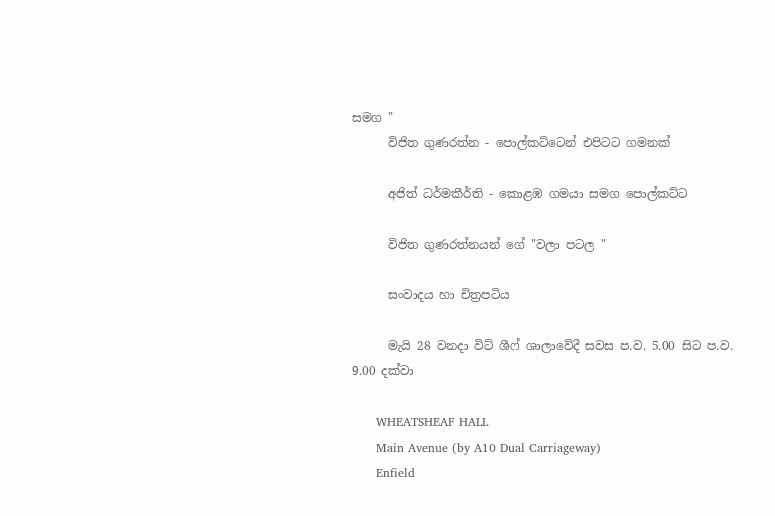සමග "
      විජිත ගුණරත්න - පොල්කට්ටෙන් එපිටට ගමනක්

      අජිත් ධර්මකීර්ති - කොළඹ ගමයා සමග පොල්කට්ට

      විජිත ගුණරත්නයන් ගේ "වලා පටල "

      සංවාදය හා චිත්‍රපටිය

      මැයි 28 වනදා විට් ශීෆ් ශාලාවේදී සවස ප.ව. 5.00 සිට ප.ව. 9.00 දක්වා

      WHEATSHEAF HALL
      Main Avenue (by A10 Dual Carriageway)
      Enfield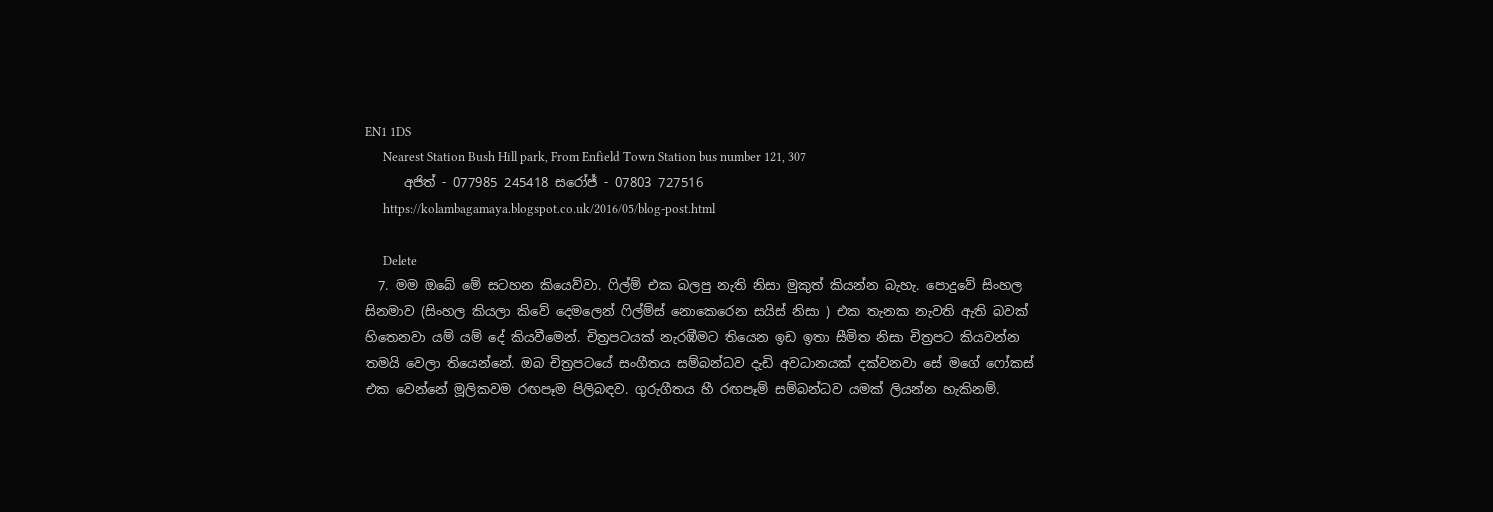EN1 1DS
      Nearest Station Bush Hill park, From Enfield Town Station bus number 121, 307
      අජිත් - 077985 245418 සරෝජ් - 07803 727516
      https://kolambagamaya.blogspot.co.uk/2016/05/blog-post.html

      Delete
  7. මම ඔබේ මේ සටහන කියෙව්වා. ෆිල්ම් එක බලපු නැති නිසා මුකුත් කියන්න බැහැ. පොදුවේ සිංහල සිනමාව (සිංහල කියලා කිවේ දෙමලෙන් ෆිල්ම්ස් නොකෙරෙන සයිස් නිසා ) එක තැනක නැවති ඇති බවක් හිතෙනවා යම් යම් දේ කියවීමෙන්. චිත්‍රපටයක් නැරඹීමට තියෙන ඉඩ ඉතා සීමිත නිසා චිත්‍රපට කියවන්න තමයි වෙලා තියෙන්නේ. ඔබ චිත්‍රපටයේ සංගීතය සම්බන්ධව දැඩි අවධානයක් දක්වනවා සේ මගේ ෆෝකස් එක වෙන්නේ මූලිකවම රඟපෑම පිලිබඳව. ගුරුගීතය හී රඟපෑම් සම්බන්ධව යමක් ලියන්න හැකිනම්.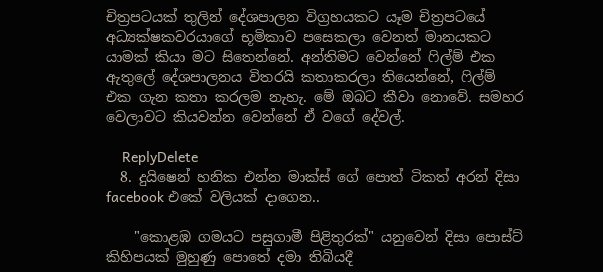චිත්‍රපටයක් තුලින් දේශපාලන විග්‍රහයකට යෑම චිත්‍රපටයේ අධ්‍යක්ෂකවරයාගේ භූමිකාව පසෙකලා වෙනත් මානයකට යාමක් කියා මට සිතෙන්නේ. අන්තිමට වෙන්නේ ෆිල්ම් එක ඇතුලේ දේශපාලනය විතරයි කතාකරලා තියෙන්නේ, ෆිල්ම් එක ගැන කතා කරලම නැහැ. මේ ඔබට කීවා නොවේ. සමහර වෙලාවට කියවන්න වෙන්නේ ඒ වගේ දේවල්.

    ReplyDelete
  8. දුයිෂෙන් හනික එන්න මාක්ස් ගේ පොත් ටිකත් අරන් දිසා facebook එකේ වලියක් දාගෙන..

    "කොළඹ ගමයට පසුගාමී පිළිතුරක්" යනුවෙන් දිසා පොස්ට් කිහිපයක් මුහුණු පොතේ දමා තිබියදී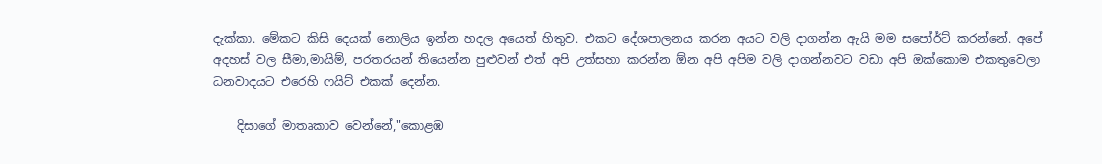දැක්කා. මේකට කිසි දෙයක් නොලිය ඉන්න හදල අයෙත් හිතුව. එකට දේශපාලනය කරන අයට වලි දාගන්න ඇයි මම සපෝර්ට් කරන්නේ. අපේ අදහස් වල සීමා,මායිම්, පරතරයන් තියෙන්න පුළුවන් එත් අපි උත්සහා කරන්න ඕන අපි අපිම වලි දාගන්නවට වඩා අපි ඔක්කොම එකතුවෙලා ධනවාදයට එරෙහි ෆයිට් එකක් දෙන්න.

    දිසාගේ මාතෘකාව වෙන්නේ,"කොළඹ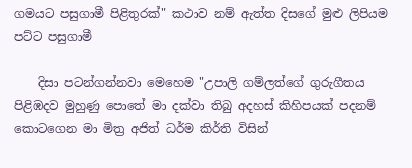ගමයට පසුගාමී පිළිතුරක්" කථාව නම් ඇත්ත දිසගේ මුළු ලිපියම පට්ට පසුගාමී

    දිසා පටන්ගන්නවා මෙහෙම "උපාලි ගම්ලත්ගේ ගුරුගීතය පිළිඹදව මුහුණු පොතේ මා දක්වා තිබු අදහස් කිහිපයක් පදනම් කොටගෙන මා මිත්‍ර අජිත් ධර්ම කිර්ති විසින්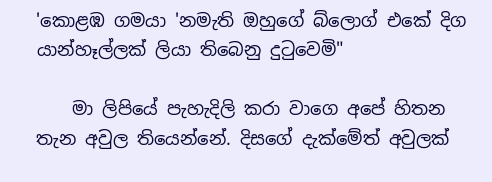'කොළඹ ගමයා 'නමැති ඔහුගේ බ්ලොග් එකේ දිග යාන්හෑල්ලක් ලියා තිබෙනු දුටුවෙමි"

    මා ලිපියේ පැහැදිලි කරා වාගෙ අපේ හිතන තැන අවුල තියෙන්නේ. දිසගේ දැක්මේත් අවුලක්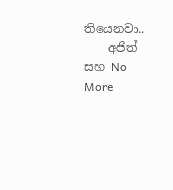තියෙනවා..
    අජිත් සහ No More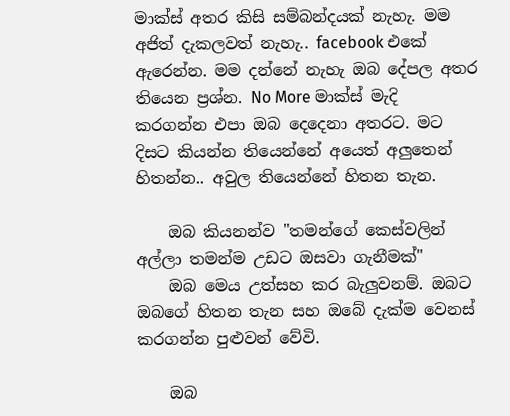මාක්ස් අතර කිසි සම්බන්දයක් නැහැ. මම අජිත් දැකලවත් නැහැ.. facebook එකේ ඇරෙන්න. මම දන්නේ නැහැ ඔබ දේපල අතර තියෙන ප්‍රශ්න. No More මාක්ස් මැදි කරගන්න එපා ඔබ දෙදෙනා අතරට. මට දිසට කියන්න තියෙන්නේ අයෙත් අලුතෙන් හිතන්න.. අවුල තියෙන්නේ හිතන තැන.

    ඔබ කියනන්ව "තමන්ගේ කෙස්වලින් අල්ලා තමන්ම උඩට ඔසවා ගැනීමක්"
    ඔබ මෙය උත්සහ කර බැලුවනම්. ඔබට ඔබගේ හිතන තැන සහ ඔබේ දැක්ම වෙනස් කරගන්න පුළුවන් වේවි.

    ඔබ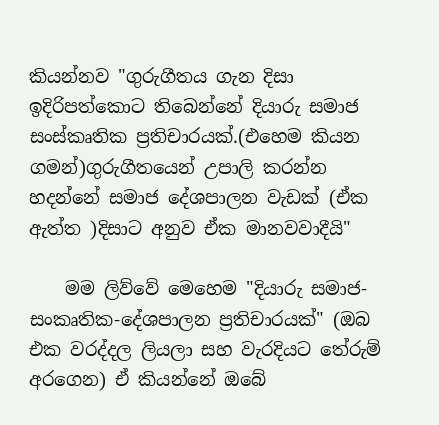කියන්නව "ගුරුගීතය ගැන දිසා ඉදිරිපත්කොට තිබෙන්නේ දියාරු සමාජ සංස්කෘතික ප්‍රතිචාරයක්.(එහෙම කියන ගමන්)ගුරුගීතයෙන් උපාලි කරන්න හදන්නේ සමාජ දේශපාලන වැඩක් (ඒක ඇත්ත )දිසාට අනුව ඒක මානවවාදීයි"

    මම ලිව්වේ මෙහෙම "දියාරු සමාජ-සංකෘතික-දේශපාලන ප්‍රතිචාරයක්" (ඔබ එක වරද්දල ලියලා සහ වැරදියට තේරුම් අරගෙන) ඒ කියන්නේ ඔබේ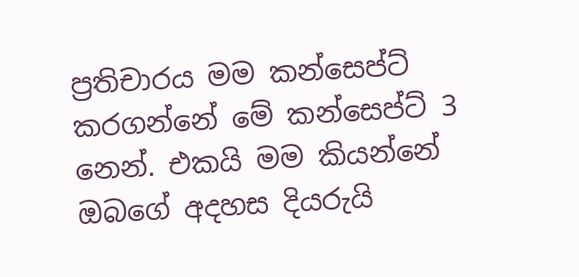ප්‍රතිචාරය මම කන්සෙප්ට් කරගන්නේ මේ කන්සෙප්ට් 3 නෙන්. එකයි මම කියන්නේ ඔබගේ අදහස දියරුයි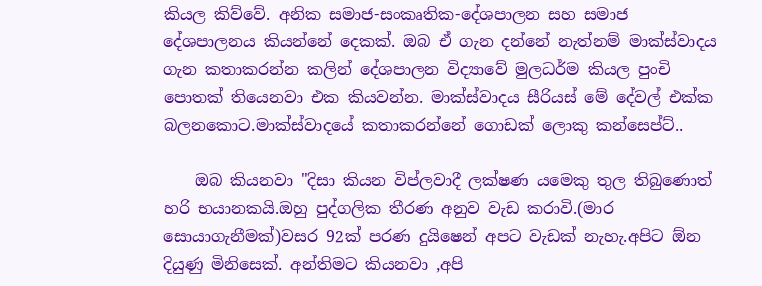කියල කිව්වේ. අනික සමාජ-සංකෘතික-දේශපාලන සහ සමාජ දේශපාලනය කියන්නේ දෙකක්. ඔබ ඒ ගැන දන්නේ නැත්නම් මාක්ස්වාදය ගැන කතාකරන්න කලින් දේශපාලන විද්‍යාවේ මුලධර්ම කියල පුංචි පොතක් තියෙනවා එක කියවන්න. මාක්ස්වාදය සීරියස් මේ දේවල් එක්ක බලනකොට.මාක්ස්වාදයේ කතාකරන්නේ ගොඩක් ලොකු කන්සෙප්ට්..

    ඔබ කියනවා "දිසා කියන විප්ලවාදී ලක්ෂණ යමෙකු තුල තිබුණොත් හරි භයානකයි.ඔහු පුද්ගලික තීරණ අනුව වැඩ කරාවි.(මාර සොයාගැනීමක්)වසර 92ක් පරණ දුයිෂෙන් අපට වැඩක් නැහැ.අපිට ඕන දියුණු මිනිසෙක්. අන්තිමට කියනවා ,අපි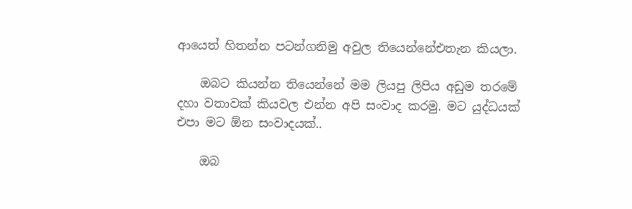ආයෙත් හිතන්න පටන්ගනිමු අවුල තියෙන්නේඑතැන කියලා.

    ඔබට කියන්න තියෙන්නේ මම ලියපු ලිපිය අඩුම තරමේ දහා වතාවක් කියවල එන්න අපි සංවාද කරමු. මට යුද්ධයක් එපා මට ඕන සංවාදයක්..

    ඔබ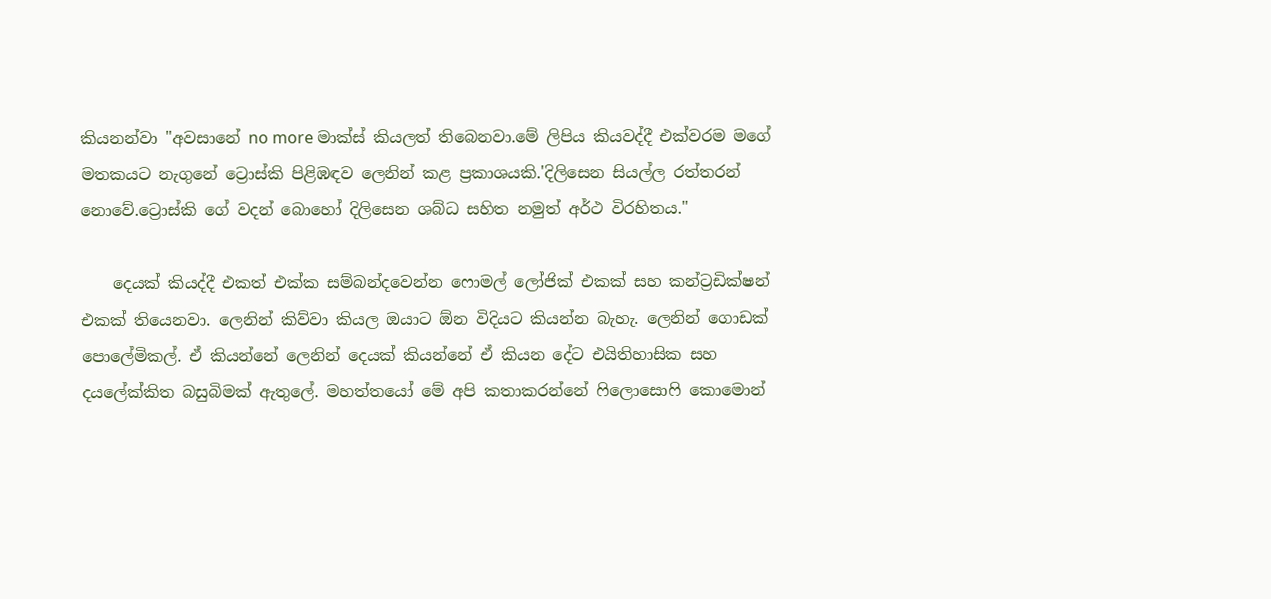කියනන්වා "අවසානේ no more මාක්ස් කියලත් තිබෙනවා.මේ ලිපිය කියවද්දී එක්වරම මගේ මතකයට නැගුනේ ට්‍රොස්කි පිළිඹඳව ලෙනින් කළ ප්‍රකාශයකි.'දිලිසෙන සියල්ල රත්තරන් නොවේ.ට්‍රොස්කි ගේ වදන් බොහෝ දිලිසෙන ශබ්ධ සහිත නමුත් අර්ථ විරහිතය."

    දෙයක් කියද්දී එකත් එක්ක සම්බන්දවෙන්න ෆොමල් ලෝජික් එකක් සහ කන්ට්‍රඩික්ෂන් එකක් තියෙනවා. ලෙනින් කිව්වා කියල ඔයාට ඕන විදියට කියන්න බැහැ. ලෙනින් ගොඩක් පොලේමිකල්. ඒ කියන්නේ ලෙනින් දෙයක් කියන්නේ ඒ කියන දේට එයිතිහාසික සහ දයලේක්කිත බසුබිමක් ඇතුලේ. මහත්තයෝ මේ අපි කතාකරන්නේ ෆිලොසොෆි කොමොන්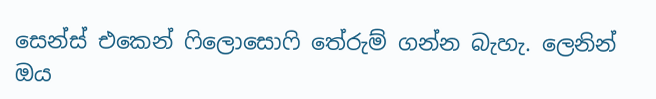සෙන්ස් එකෙන් ෆිලොසොෆි තේරුම් ගන්න බැහැ. ලෙනින් ඔය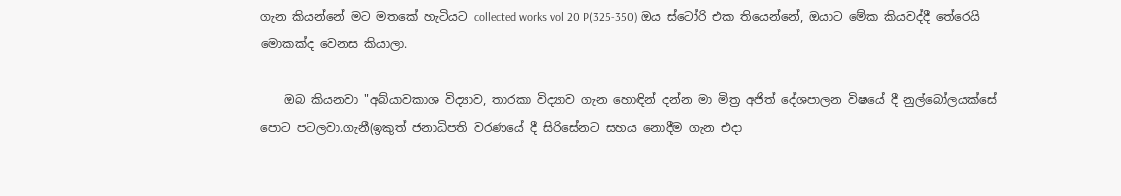ගැන කියන්නේ මට මතකේ හැටියට collected works vol 20 P(325-350) ඔය ස්ටෝරි එක තියෙන්නේ, ඔයාට මේක කියවද්දී තේරෙයි මොකක්ද වෙනස කියාලා.

    ඔබ කියනවා "අබ්යාවකාශ විද්‍යාව, තාරකා විද්‍යාව ගැන හොඳින් දන්න මා මිත්‍ර අජිත් දේශපාලන විෂයේ දී නුල්බෝලයක්සේ පොට පටලවා.ගැනී(ඉකුත් ජනාධිපති වරණයේ දී සිරිසේනට සහය නොදීම ගැන එදා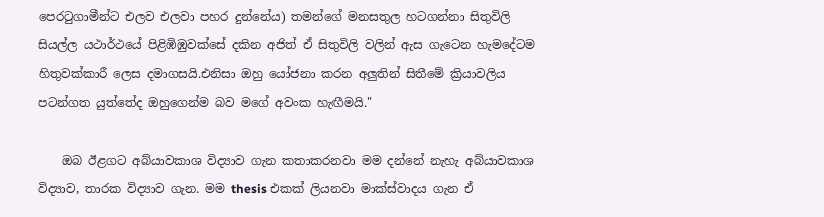පෙරටුගාමීන්ට එලව එලවා පහර දුන්නේය) තමන්ගේ මනසතුල හටගන්නා සිතුවිලි සියල්ල යථාර්ථයේ පිළිඹිඹුවක්සේ දකින අජිත් ඒ සිතුවිලි වලින් ඇස ගැටෙන හැමදේටම හිතුවක්කාරී ලෙස දමාගසයි.එනිසා ඔහු යෝජනා කරන අලුතින් සිතීමේ ක්‍රියාවලිය පටන්ගත යුත්තේද ඔහුගෙන්ම බව මගේ අවංක හැඟීමයි."

    ඔබ ඊළගට අබ්යාවකාශ විද්‍යාව ගැන කතාකරනවා මම දන්නේ නැහැ අබ්යාවකාශ විද්‍යාව, තාරක විද්‍යාව ගැන. මම thesis එකක් ලියනවා මාක්ස්වාදය ගැන ඒ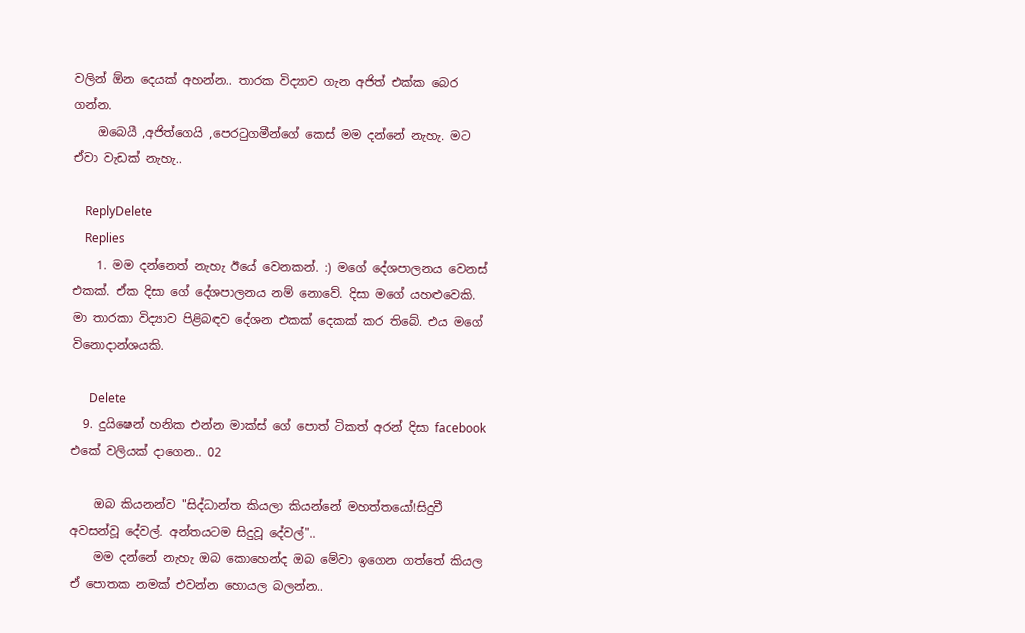වලින් ඕන දෙයක් අහන්න.. තාරක විද්‍යාව ගැන අජිත් එක්ක බෙර ගන්න.
    ඔබෙයී ,අජිත්ගෙයි ,පෙරටුගමීන්ගේ කෙස් මම දන්නේ නැහැ. මට ඒවා වැඩක් නැහැ..

    ReplyDelete
    Replies
    1. මම දන්නෙත් නැහැ ඊයේ වෙනකන්. :) මගේ දේශපාලනය වෙනස් එකක්. ඒක දිසා ගේ දේශපාලනය නම් නොවේ. දිසා මගේ යහළුවෙකි. මා තාරකා විද්‍යාව පිළිබඳව දේශන එකක් දෙකක් කර තිබේ. එය මගේ විනොදාන්ශයකි.

      Delete
  9. දුයිෂෙන් හනික එන්න මාක්ස් ගේ පොත් ටිකත් අරන් දිසා facebook එකේ වලියක් දාගෙන.. 02

    ඔබ කියනන්ව "සිද්ධාන්ත කියලා කියන්නේ මහත්තයෝ!සිදුවී අවසන්වූ දේවල්. අන්තයටම සිදුවූ දේවල්"..
    මම දන්නේ නැහැ ඔබ කොහෙන්ද ඔබ මේවා ඉගෙන ගත්තේ කියල ඒ පොතක නමක් එවන්න හොයල බලන්න..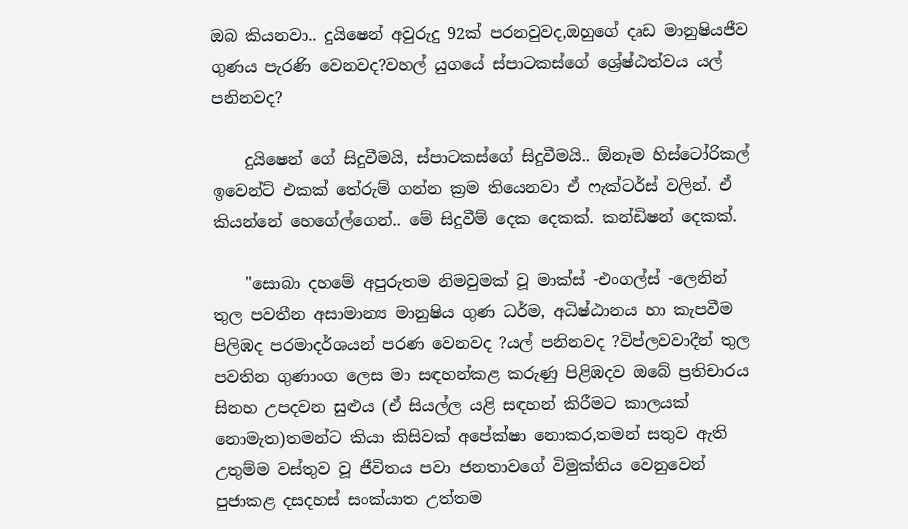ඔබ කියනවා.. දුයිෂෙන් අවුරුදු 92ක් පරනවුවද,ඔහුගේ දෘඩ මානුෂියජීව ගුණය පැරණි වෙනවද?වහල් යුගයේ ස්පාටකස්ගේ ශ්‍රේෂ්ඨත්වය යල් පනිනවද?

    දුයිෂෙන් ගේ සිදුවීමයි, ස්පාටකස්ගේ සිදුවීමයි.. ඕනෑම හිස්ටෝරිකල් ඉවෙන්ට් එකක් තේරුම් ගන්න ක්‍රම තියෙනවා ඒ ෆැක්ටර්ස් වලින්. ඒ කියන්නේ හෙගේල්ගෙන්.. මේ සිදුවීම් දෙක දෙකක්. කන්ඩිෂන් දෙකක්.

    "සොබා දහමේ අපුරුතම නිමවුමක් වූ මාක්ස් -එංගල්ස් -ලෙනින් තුල පවතීන අසාමාන්‍ය මානුෂිය ගුණ ධර්ම, අධිෂ්ඨානය හා කැපවීම පිලිඹද පරමාදර්ශයන් පරණ වෙනවද ?යල් පනිනවද ?විප්ලවවාදීන් තුල පවතින ගුණාංග ලෙස මා සඳහන්කළ කරුණු පිළිඹදව ඔබේ ප්‍රතිචාරය සිනහ උපදවන සුළුය (ඒ සියල්ල යළි සඳහන් කිරීමට කාලයක් නොමැත)තමන්ට කියා කිසිවක් අපේක්ෂා නොකර,තමන් සතුව ඇති උතුම්ම වස්තුව වූ ජීවිතය පවා ජනතාවගේ විමුක්තිය වෙනුවෙන් පුජාකළ දසදහස් සංක්යාත උත්තම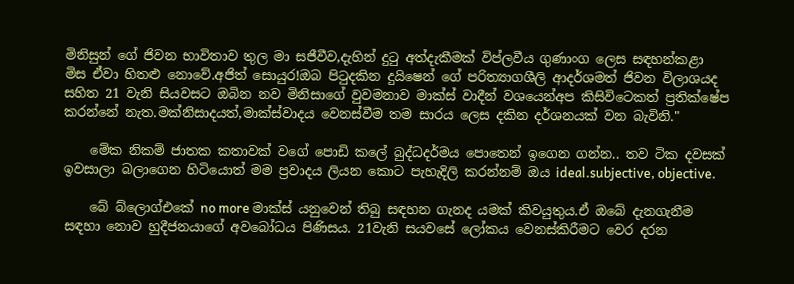මිනිසුන් ගේ ජිවන භාවිතාව තුල මා සජීවීව,දැහින් දුටු අත්දැකීමක් විප්ලවීය ගුණාංග ලෙස සඳහන්කළා මිස ඒවා හිතළු නොවේ.අජිත් සොයුර!ඔබ පිටුදකින දුයිෂෙන් ගේ පරිත්‍යාගශීලි ආදර්ශමත් ජිවන විලාශයද සහිත 21 වැනි සියවසට ඔබින නව මිනිසාගේ වුවමනාව මාක්ස් වාදීන් වශයෙන්අප කිසිවිටෙකත් ප්‍රතික්ෂේප කරන්නේ නැත.මක්නිසාදයත්,මාක්ස්වාදය වෙනස්වීම තම සාරය ලෙස දකින දර්ශනයක් වන බැවිනි."

    මේක නිකම් ජාතක කතාවක් වගේ පොඩි කලේ බුද්ධදර්මය පොතෙන් ඉගෙන ගන්න.. තව ටික දවසක් ඉවසාලා බලාගෙන හිටියොත් මම ප්‍රවාදය ලියන කොට පැහැදිලි කරන්නම් ඔය ideal.subjective, objective.

    බේ බ්ලොග්එකේ no more මාක්ස් යනුවෙන් තිබු සඳහන ගැනද යමක් කිවයුතුය.ඒ ඔබේ දැනගැනීම සඳහා නොව හුදීජනයාගේ අවබෝධය පිණිසය. 21වැනි සයවසේ ලෝකය වෙනස්කිරීමට වෙර දරන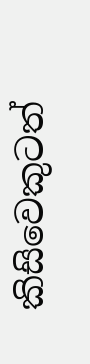කිසිවෙකුටත්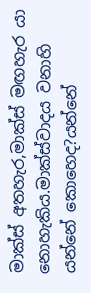මාක්ස් අතහැර,මාක්ස් මඟහැර යා නොහැකිය.මාක්ස්වාදය වනාහි යන්නේ කොහෙද?යන්නේ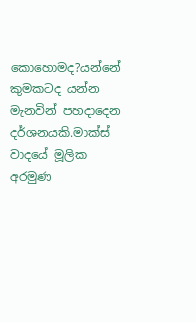කොහොමද?යන්නේ කුමකටද යන්න මැනවින් පහදාදෙන දර්ශනයකි.මාක්ස් වාදයේ මූලික අරමුණ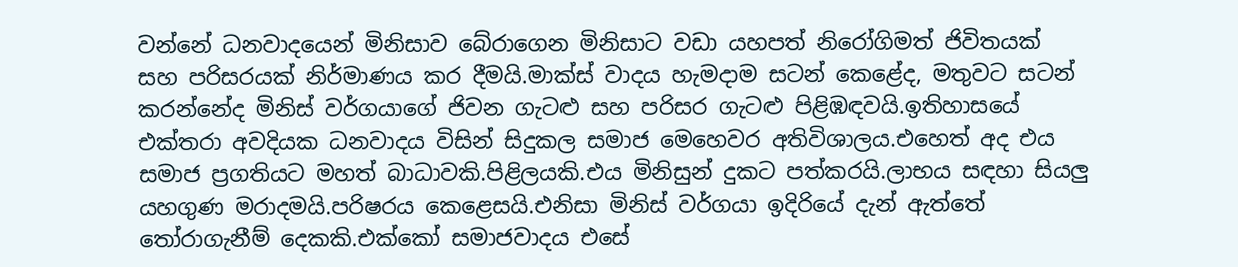වන්නේ ධනවාදයෙන් මිනිසාව බේරාගෙන මිනිසාට වඩා යහපත් නිරෝගිමත් ජිවිතයක් සහ පරිසරයක් නිර්මාණය කර දීමයි.මාක්ස් වාදය හැමදාම සටන් කෙළේද, මතුවට සටන් කරන්නේද මිනිස් වර්ගයාගේ ජිවන ගැටළු සහ පරිසර ගැටළු පිළිඹඳවයි.ඉතිහාසයේ එක්තරා අවදියක ධනවාදය විසින් සිදුකල සමාජ මෙහෙවර අතිවිශාලය.එහෙත් අද එය සමාජ ප්‍රගතියට මහත් බාධාවකි.පිළිලයකි.එය මිනිසුන් දුකට පත්කරයි.ලාභය සඳහා සියලු යහගුණ මරාදමයි.පරිෂරය කෙළෙසයි.එනිසා මිනිස් වර්ගයා ඉදිරියේ දැන් ඇත්තේ තෝරාගැනීම් දෙකකි.එක්කෝ සමාජවාදය එසේ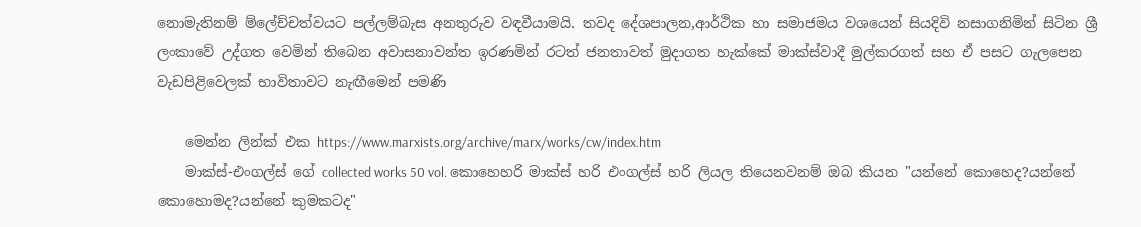නොමැතිනම් ම්ලේච්චත්වයට පල්ලම්බැස අනතුරුව වඳවීයාමයි. තවද දේශපාලන,ආර්ථික හා සමාජමය වශයෙන් සියදිවි නසාගනිමින් සිටින ශ්‍රී ලංකාවේ උද්ගත වෙමින් තිබෙන අවාසනාවන්ත ඉරණමින් රටත් ජනතාවත් මුදාගත හැක්කේ මාක්ස්වාදී මුල්කරගත් සහ ඒ පසට ගැලපෙන වැඩපිළිවෙලක් භාවිතාවට නැඟීමෙන් පමණි

    මෙන්න ලින්ක් එක https://www.marxists.org/archive/marx/works/cw/index.htm
    මාක්ස්-එංගල්ස් ගේ collected works 50 vol. කොහෙහරි මාක්ස් හරි එංගල්ස් හරි ලියල තියෙනවනම් ඔබ කියන "යන්නේ කොහෙද?යන්නේ කොහොමද?යන්නේ කුමකටද"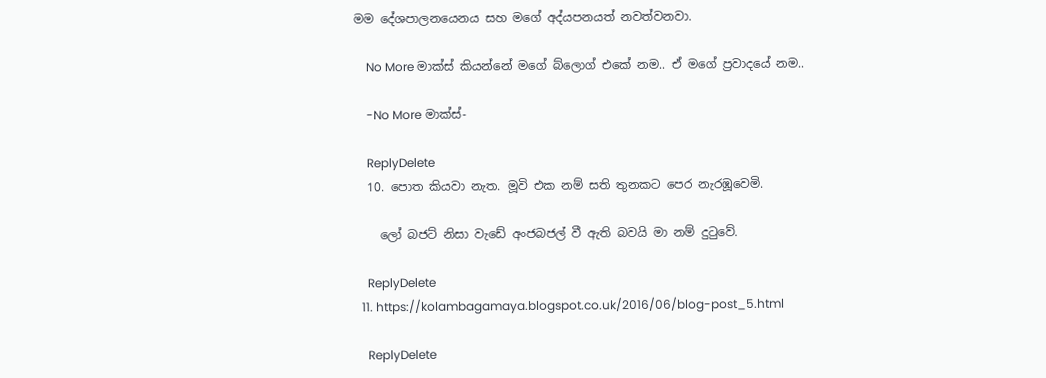මම දේශපාලනයෙනය සහ මගේ අද්යපනයත් නවත්වනවා.

    No More මාක්ස් කියන්නේ මගේ බ්ලොග් එකේ නම.. ඒ මගේ ප්‍රවාදයේ නම..

    -No More මාක්ස්-

    ReplyDelete
  10. පොත කියවා නැත. මූවි එක නම් සති තුනකට පෙර නැරඹූවෙමි.

    ලෝ බජට් නිසා වැඩේ අංජබජල් වී ඇති බවයි මා නම් දුටුවේ.

    ReplyDelete
  11. https://kolambagamaya.blogspot.co.uk/2016/06/blog-post_5.html

    ReplyDelete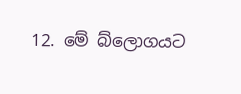12. මේ බ්ලොගයට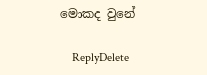මොකද වුනේ

    ReplyDelete